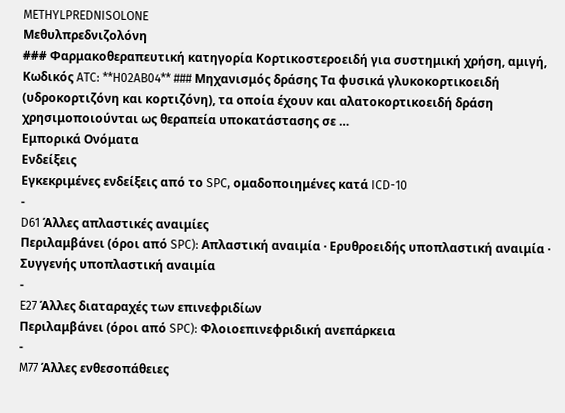METHYLPREDNISOLONE
Μεθυλπρεδνιζολόνη
### Φαρμακοθεραπευτική κατηγορία Kορτικοστεροειδή για συστημική χρήση, αμιγή, Κωδικός ATC: **H02AB04** ### Μηχανισμός δράσης Τα φυσικά γλυκοκορτικοειδή (υδροκορτιζόνη και κορτιζόνη), τα οποία έχουν και αλατοκορτικοειδή δράση χρησιμοποιούνται ως θεραπεία υποκατάστασης σε …
Εμπορικά Ονόματα
Ενδείξεις
Εγκεκριμένες ενδείξεις από το SPC, ομαδοποιημένες κατά ICD-10
-
D61 Άλλες απλαστικές αναιμίες
Περιλαμβάνει (όροι από SPC): Απλαστική αναιμία · Ερυθροειδής υποπλαστική αναιμία · Συγγενής υποπλαστική αναιμία
-
E27 Άλλες διαταραχές των επινεφριδίων
Περιλαμβάνει (όροι από SPC): Φλοιοεπινεφριδική ανεπάρκεια
-
M77 Άλλες ενθεσοπάθειες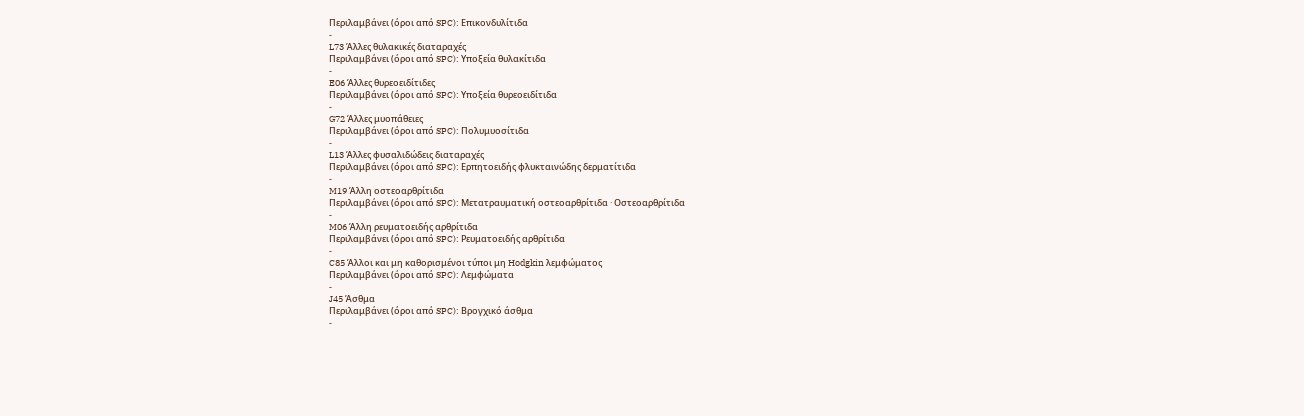Περιλαμβάνει (όροι από SPC): Επικονδυλίτιδα
-
L73 Άλλες θυλακικές διαταραχές
Περιλαμβάνει (όροι από SPC): Υποξεία θυλακίτιδα
-
E06 Άλλες θυρεοειδίτιδες
Περιλαμβάνει (όροι από SPC): Υποξεία θυρεοειδίτιδα
-
G72 Άλλες μυοπάθειες
Περιλαμβάνει (όροι από SPC): Πολυμυοσίτιδα
-
L13 Άλλες φυσαλιδώδεις διαταραχές
Περιλαμβάνει (όροι από SPC): Ερπητοειδής φλυκταινώδης δερματίτιδα
-
M19 Άλλη οστεοαρθρίτιδα
Περιλαμβάνει (όροι από SPC): Μετατραυματική οστεοαρθρίτιδα · Οστεοαρθρίτιδα
-
M06 Άλλη ρευματοειδής αρθρίτιδα
Περιλαμβάνει (όροι από SPC): Ρευματοειδής αρθρίτιδα
-
C85 Άλλοι και μη καθορισμένοι τύποι μη Hodgkin λεμφώματος
Περιλαμβάνει (όροι από SPC): Λεμφώματα
-
J45 Άσθμα
Περιλαμβάνει (όροι από SPC): Βρογχικό άσθμα
-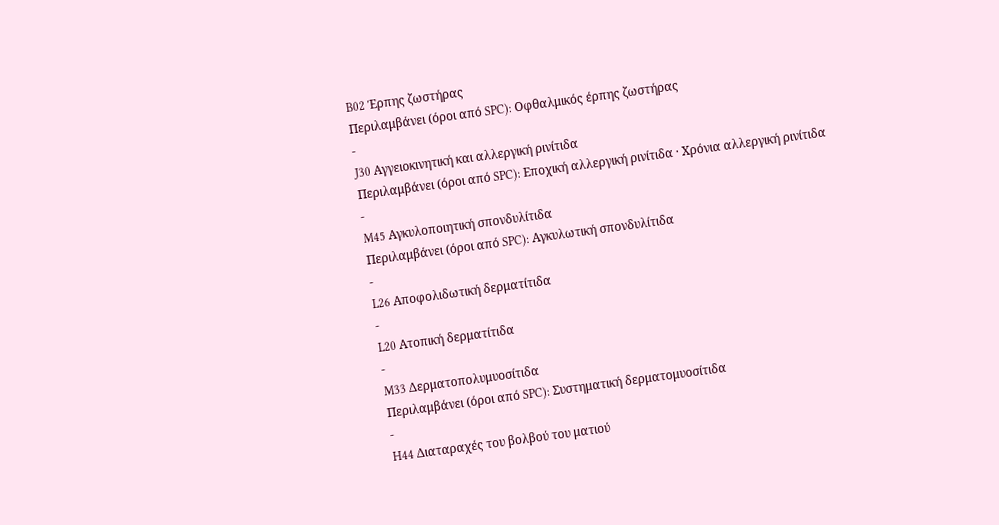B02 Έρπης ζωστήρας
Περιλαμβάνει (όροι από SPC): Οφθαλμικός έρπης ζωστήρας
-
J30 Αγγειοκινητική και αλλεργική ρινίτιδα
Περιλαμβάνει (όροι από SPC): Εποχική αλλεργική ρινίτιδα · Χρόνια αλλεργική ρινίτιδα
-
M45 Αγκυλοποιητική σπονδυλίτιδα
Περιλαμβάνει (όροι από SPC): Αγκυλωτική σπονδυλίτιδα
-
L26 Αποφολιδωτική δερματίτιδα
-
L20 Ατοπική δερματίτιδα
-
M33 Δερματοπολυμυοσίτιδα
Περιλαμβάνει (όροι από SPC): Συστηματική δερματομυοσίτιδα
-
H44 Διαταραχές του βολβού του ματιού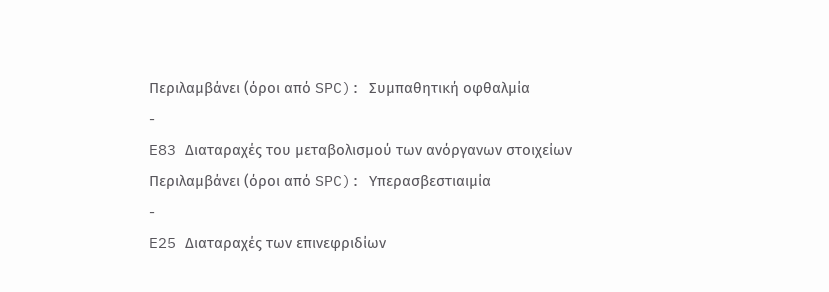Περιλαμβάνει (όροι από SPC): Συμπαθητική οφθαλμία
-
E83 Διαταραχές του μεταβολισμού των ανόργανων στοιχείων
Περιλαμβάνει (όροι από SPC): Υπερασβεστιαιμία
-
E25 Διαταραχές των επινεφριδίων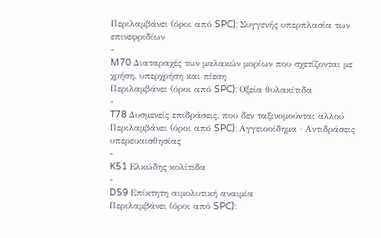Περιλαμβάνει (όροι από SPC): Συγγενής υπερπλασία των επινεφριδίων
-
M70 Διαταραχές των μαλακών μορίων που σχετίζονται με χρήση, υπερχρήση και πίεση
Περιλαμβάνει (όροι από SPC): Οξεία θυλακίτιδα
-
T78 Δυσμενείς επιδράσεις, που δεν ταξινομούνται αλλού
Περιλαμβάνει (όροι από SPC): Αγγειοοίδημα · Αντιδράσεις υπερευαισθησίας
-
K51 Ελκώδης κολίτιδα
-
D59 Επίκτητη αιμολυτική αναιμία
Περιλαμβάνει (όροι από SPC):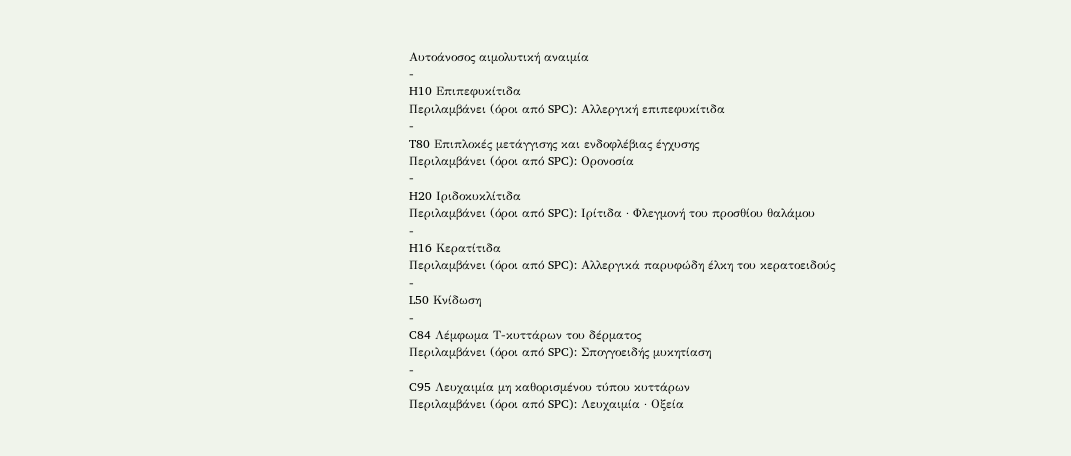Αυτοάνοσος αιμολυτική αναιμία
-
H10 Επιπεφυκίτιδα
Περιλαμβάνει (όροι από SPC): Αλλεργική επιπεφυκίτιδα
-
T80 Επιπλοκές μετάγγισης και ενδοφλέβιας έγχυσης
Περιλαμβάνει (όροι από SPC): Ορονοσία
-
H20 Ιριδοκυκλίτιδα
Περιλαμβάνει (όροι από SPC): Ιρίτιδα · Φλεγμονή του προσθίου θαλάμου
-
H16 Κερατίτιδα
Περιλαμβάνει (όροι από SPC): Αλλεργικά παρυφώδη έλκη του κερατοειδούς
-
L50 Κνίδωση
-
C84 Λέμφωμα Τ-κυττάρων του δέρματος
Περιλαμβάνει (όροι από SPC): Σπογγοειδής μυκητίαση
-
C95 Λευχαιμία μη καθορισμένου τύπου κυττάρων
Περιλαμβάνει (όροι από SPC): Λευχαιμία · Οξεία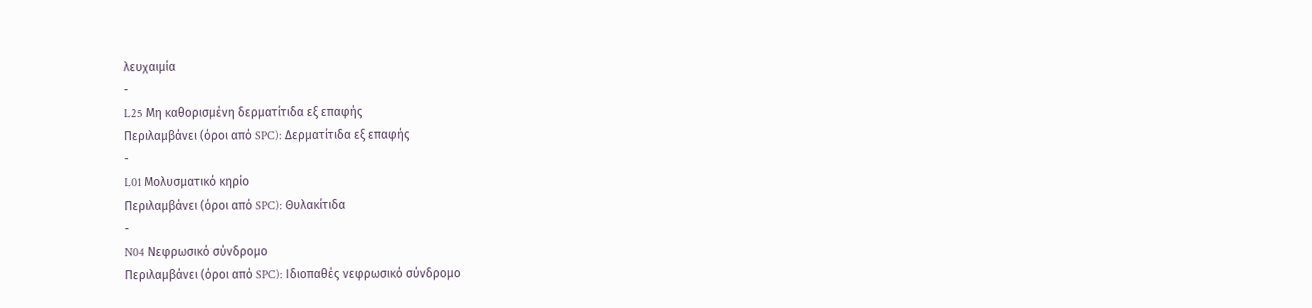λευχαιμία
-
L25 Μη καθορισμένη δερματίτιδα εξ επαφής
Περιλαμβάνει (όροι από SPC): Δερματίτιδα εξ επαφής
-
L01 Μολυσματικό κηρίο
Περιλαμβάνει (όροι από SPC): Θυλακίτιδα
-
N04 Νεφρωσικό σύνδρομο
Περιλαμβάνει (όροι από SPC): Ιδιοπαθές νεφρωσικό σύνδρομο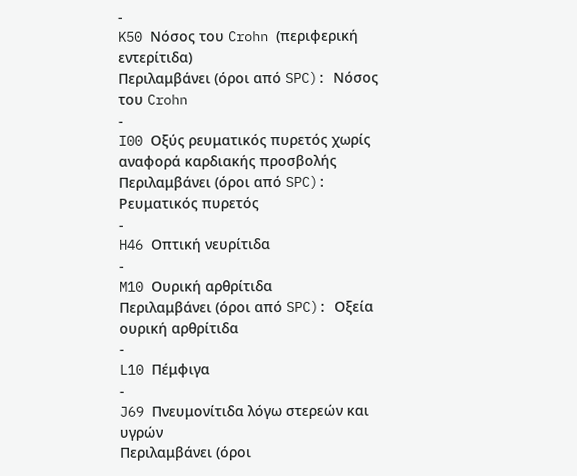-
K50 Νόσος του Crohn (περιφερική εντερίτιδα)
Περιλαμβάνει (όροι από SPC): Νόσος του Crohn
-
I00 Οξύς ρευματικός πυρετός χωρίς αναφορά καρδιακής προσβολής
Περιλαμβάνει (όροι από SPC): Ρευματικός πυρετός
-
H46 Οπτική νευρίτιδα
-
M10 Ουρική αρθρίτιδα
Περιλαμβάνει (όροι από SPC): Οξεία ουρική αρθρίτιδα
-
L10 Πέμφιγα
-
J69 Πνευμονίτιδα λόγω στερεών και υγρών
Περιλαμβάνει (όροι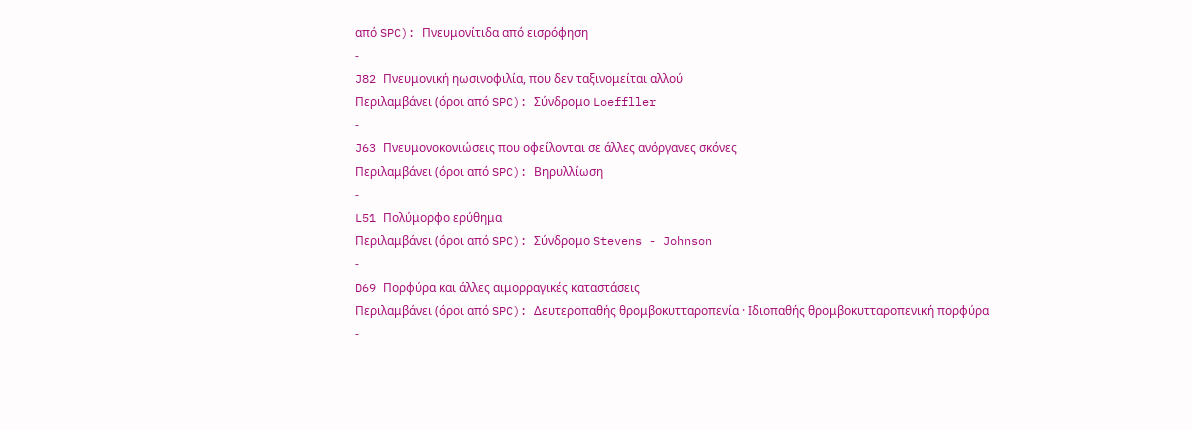από SPC): Πνευμονίτιδα από εισρόφηση
-
J82 Πνευμονική ηωσινοφιλία, που δεν ταξινομείται αλλού
Περιλαμβάνει (όροι από SPC): Σύνδρομο Loeffller
-
J63 Πνευμονοκονιώσεις που οφείλονται σε άλλες ανόργανες σκόνες
Περιλαμβάνει (όροι από SPC): Βηρυλλίωση
-
L51 Πολύμορφο ερύθημα
Περιλαμβάνει (όροι από SPC): Σύνδρομο Stevens - Johnson
-
D69 Πορφύρα και άλλες αιμορραγικές καταστάσεις
Περιλαμβάνει (όροι από SPC): Δευτεροπαθής θρομβοκυτταροπενία · Ιδιοπαθής θρομβοκυτταροπενική πορφύρα
-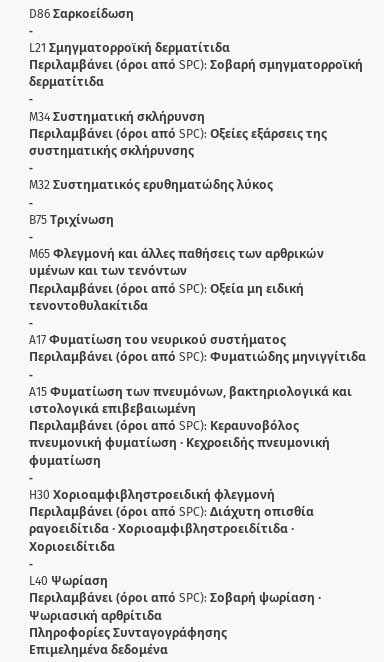D86 Σαρκοείδωση
-
L21 Σμηγματορροϊκή δερματίτιδα
Περιλαμβάνει (όροι από SPC): Σοβαρή σμηγματορροϊκή δερματίτιδα
-
M34 Συστηματική σκλήρυνση
Περιλαμβάνει (όροι από SPC): Οξείες εξάρσεις της συστηματικής σκλήρυνσης
-
M32 Συστηματικός ερυθηματώδης λύκος
-
B75 Τριχίνωση
-
M65 Φλεγμονή και άλλες παθήσεις των αρθρικών υμένων και των τενόντων
Περιλαμβάνει (όροι από SPC): Οξεία μη ειδική τενοντοθυλακίτιδα
-
A17 Φυματίωση του νευρικού συστήματος
Περιλαμβάνει (όροι από SPC): Φυματιώδης μηνιγγίτιδα
-
A15 Φυματίωση των πνευμόνων, βακτηριολογικά και ιστολογικά επιβεβαιωμένη
Περιλαμβάνει (όροι από SPC): Κεραυνοβόλος πνευμονική φυματίωση · Κεχροειδής πνευμονική φυματίωση
-
H30 Χοριοαμφιβληστροειδική φλεγμονή
Περιλαμβάνει (όροι από SPC): Διάχυτη οπισθία ραγοειδίτιδα · Χοριοαμφιβληστροειδίτιδα · Χοριοειδίτιδα
-
L40 Ψωρίαση
Περιλαμβάνει (όροι από SPC): Σοβαρή ψωρίαση · Ψωριασική αρθρίτιδα
Πληροφορίες Συνταγογράφησης
Επιμελημένα δεδομένα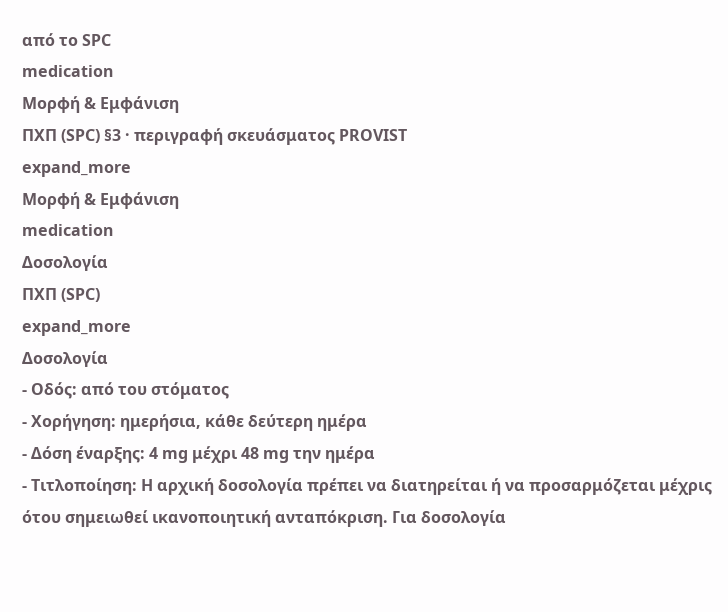από το SPC
medication
Μορφή & Εμφάνιση
ΠΧΠ (SPC) §3 · περιγραφή σκευάσματος PROVIST
expand_more
Μορφή & Εμφάνιση
medication
Δοσολογία
ΠΧΠ (SPC)
expand_more
Δοσολογία
- Οδός: από του στόματος
- Χορήγηση: ημερήσια, κάθε δεύτερη ημέρα
- Δόση έναρξης: 4 mg μέχρι 48 mg την ημέρα
- Τιτλοποίηση: Η αρχική δοσολογία πρέπει να διατηρείται ή να προσαρμόζεται μέχρις ότου σημειωθεί ικανοποιητική ανταπόκριση. Για δοσολογία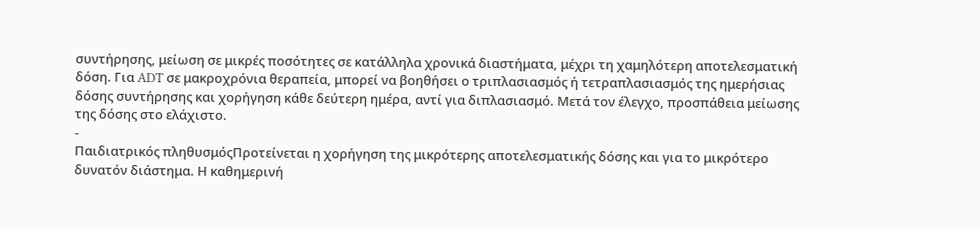συντήρησης, μείωση σε μικρές ποσότητες σε κατάλληλα χρονικά διαστήματα, μέχρι τη χαμηλότερη αποτελεσματική δόση. Για ADT σε μακροχρόνια θεραπεία, μπορεί να βοηθήσει ο τριπλασιασμός ή τετραπλασιασμός της ημερήσιας δόσης συντήρησης και χορήγηση κάθε δεύτερη ημέρα, αντί για διπλασιασμό. Μετά τον έλεγχο, προσπάθεια μείωσης της δόσης στο ελάχιστο.
-
Παιδιατρικός πληθυσμόςΠροτείνεται η χορήγηση της μικρότερης αποτελεσματικής δόσης και για το μικρότερο δυνατόν διάστημα. Η καθημερινή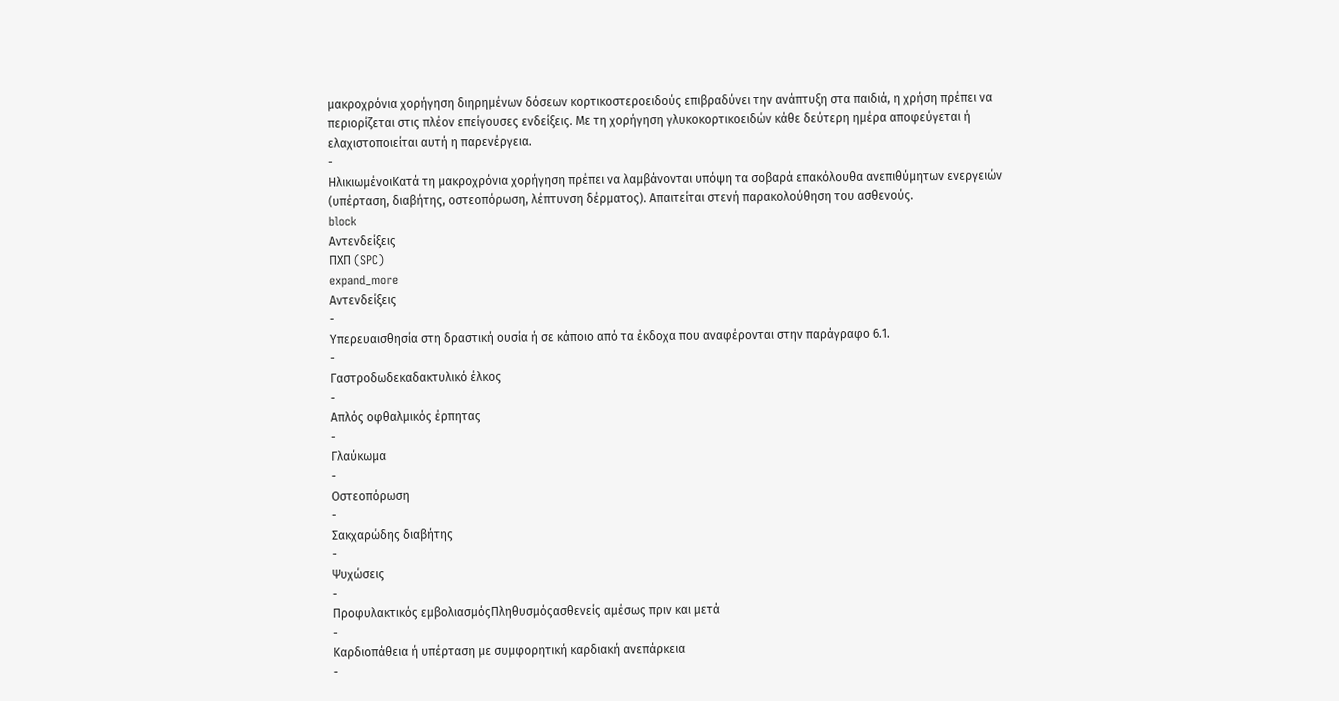μακροχρόνια χορήγηση διηρημένων δόσεων κορτικοστεροειδούς επιβραδύνει την ανάπτυξη στα παιδιά, η χρήση πρέπει να περιορίζεται στις πλέον επείγουσες ενδείξεις. Με τη χορήγηση γλυκοκορτικοειδών κάθε δεύτερη ημέρα αποφεύγεται ή ελαχιστοποιείται αυτή η παρενέργεια.
-
ΗλικιωμένοιΚατά τη μακροχρόνια χορήγηση πρέπει να λαμβάνονται υπόψη τα σοβαρά επακόλουθα ανεπιθύμητων ενεργειών (υπέρταση, διαβήτης, οστεοπόρωση, λέπτυνση δέρματος). Απαιτείται στενή παρακολούθηση του ασθενούς.
block
Αντενδείξεις
ΠΧΠ (SPC)
expand_more
Αντενδείξεις
-
Υπερευαισθησία στη δραστική ουσία ή σε κάποιο από τα έκδοχα που αναφέρονται στην παράγραφο 6.1.
-
Γαστροδωδεκαδακτυλικό έλκος
-
Απλός οφθαλμικός έρπητας
-
Γλαύκωμα
-
Οστεοπόρωση
-
Σακχαρώδης διαβήτης
-
Ψυχώσεις
-
Προφυλακτικός εμβολιασμόςΠληθυσμόςασθενείς αμέσως πριν και μετά
-
Καρδιοπάθεια ή υπέρταση με συμφορητική καρδιακή ανεπάρκεια
-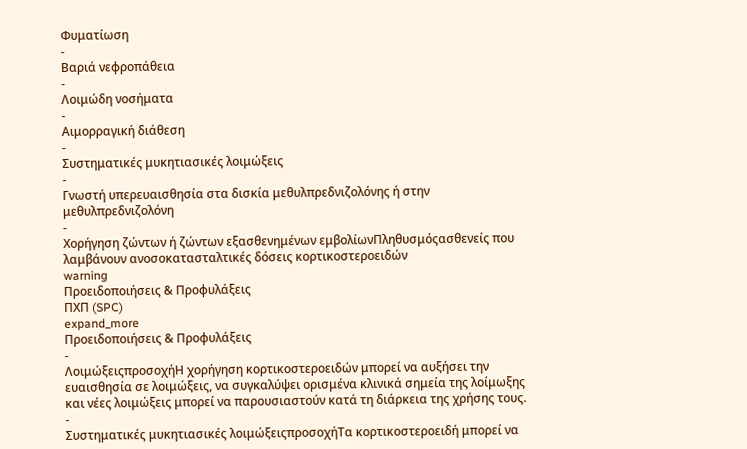Φυματίωση
-
Βαριά νεφροπάθεια
-
Λοιμώδη νοσήματα
-
Αιμορραγική διάθεση
-
Συστηματικές μυκητιασικές λοιμώξεις
-
Γνωστή υπερευαισθησία στα δισκία μεθυλπρεδνιζολόνης ή στην μεθυλπρεδνιζολόνη
-
Χορήγηση ζώντων ή ζώντων εξασθενημένων εμβολίωνΠληθυσμόςασθενείς που λαμβάνουν ανοσοκατασταλτικές δόσεις κορτικοστεροειδών
warning
Προειδοποιήσεις & Προφυλάξεις
ΠΧΠ (SPC)
expand_more
Προειδοποιήσεις & Προφυλάξεις
-
ΛοιμώξειςπροσοχήΗ χορήγηση κορτικοστεροειδών μπορεί να αυξήσει την ευαισθησία σε λοιμώξεις, να συγκαλύψει ορισμένα κλινικά σημεία της λοίμωξης και νέες λοιμώξεις μπορεί να παρουσιαστούν κατά τη διάρκεια της χρήσης τους.
-
Συστηματικές μυκητιασικές λοιμώξειςπροσοχήΤα κορτικοστεροειδή μπορεί να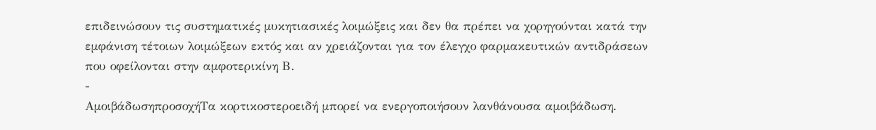επιδεινώσουν τις συστηματικές μυκητιασικές λοιμώξεις και δεν θα πρέπει να χορηγούνται κατά την εμφάνιση τέτοιων λοιμώξεων εκτός και αν χρειάζονται για τον έλεγχο φαρμακευτικών αντιδράσεων που οφείλονται στην αμφοτερικίνη Β.
-
ΑμοιβάδωσηπροσοχήΤα κορτικοστεροειδή μπορεί να ενεργοποιήσουν λανθάνουσα αμοιβάδωση.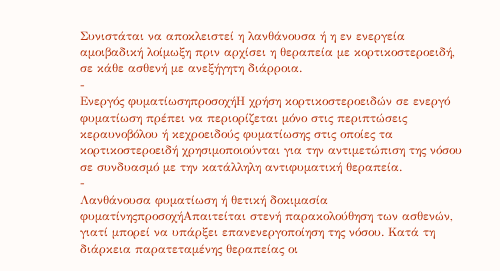Συνιστάται να αποκλειστεί η λανθάνουσα ή η εν ενεργεία αμοιβαδική λοίμωξη πριν αρχίσει η θεραπεία με κορτικοστεροειδή, σε κάθε ασθενή με ανεξήγητη διάρροια.
-
Ενεργός φυματίωσηπροσοχήΗ χρήση κορτικοστεροειδών σε ενεργό φυματίωση πρέπει να περιορίζεται μόνο στις περιπτώσεις κεραυνοβόλου ή κεχροειδούς φυματίωσης στις οποίες τα κορτικοστεροειδή χρησιμοποιούνται για την αντιμετώπιση της νόσου σε συνδυασμό με την κατάλληλη αντιφυματική θεραπεία.
-
Λανθάνουσα φυματίωση ή θετική δοκιμασία φυματίνηςπροσοχήΑπαιτείται στενή παρακολούθηση των ασθενών, γιατί μπορεί να υπάρξει επανενεργοποίηση της νόσου. Κατά τη διάρκεια παρατεταμένης θεραπείας οι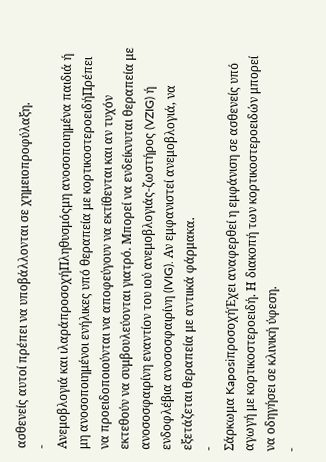ασθενείς αυτοί πρέπει να υποβάλλονται σε χημειοπροφύλαξη.
-
Ανεμοβλογιά και ιλαράπροσοχήΠληθυσμόςμη ανοσοποιημένα παιδιά ή μη ανοσοποιημένοι ενήλικες υπό θεραπεία με κορτικοστεροειδήΠρέπει να προειδοποιούνται να αποφεύγουν να εκτίθενται και αν τυχόν εκτεθούν να συμβουλεύονται γιατρό. Μπορεί να ενδείκνυται θεραπεία με ανοσοσφαιρίνη εναντίον του ιού ανεμοβλογιάς-ζωστήρος (VZIG) ή ενδοφλέβια ανοσοσφαιρίνη (IVIG). Αν εμφανιστεί ανεμοβλογιά, να εξετάζεται θεραπεία με αντιικά φάρμακα.
-
Σάρκωμα KaposiπροσοχήΈχει αναφερθεί η εμφάνιση σε ασθενείς υπό αγωγή με κορτικοστεροειδή. Η διακοπή των κορτικοστεροειδών μπορεί να οδηγήσει σε κλινική ύφεση.
-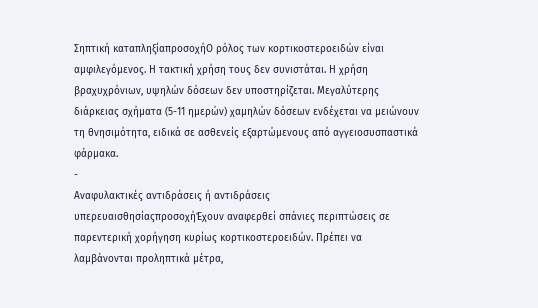Σηπτική καταπληξίαπροσοχήΟ ρόλος των κορτικοστεροειδών είναι αμφιλεγόμενος. Η τακτική χρήση τους δεν συνιστάται. Η χρήση βραχυχρόνιων, υψηλών δόσεων δεν υποστηρίζεται. Μεγαλύτερης διάρκειας σχήματα (5-11 ημερών) χαμηλών δόσεων ενδέχεται να μειώνουν τη θνησιμότητα, ειδικά σε ασθενείς εξαρτώμενους από αγγειοσυσπαστικά φάρμακα.
-
Αναφυλακτικές αντιδράσεις ή αντιδράσεις υπερευαισθησίαςπροσοχήΈχουν αναφερθεί σπάνιες περιπτώσεις σε παρεντερική χορήγηση κυρίως κορτικοστεροειδών. Πρέπει να λαμβάνονται προληπτικά μέτρα,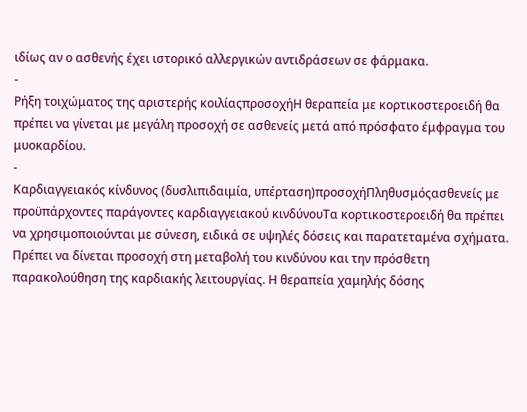ιδίως αν ο ασθενής έχει ιστορικό αλλεργικών αντιδράσεων σε φάρμακα.
-
Ρήξη τοιχώματος της αριστερής κοιλίαςπροσοχήΗ θεραπεία με κορτικοστεροειδή θα πρέπει να γίνεται με μεγάλη προσοχή σε ασθενείς μετά από πρόσφατο έμφραγμα του μυοκαρδίου.
-
Καρδιαγγειακός κίνδυνος (δυσλιπιδαιμία, υπέρταση)προσοχήΠληθυσμόςασθενείς με προϋπάρχοντες παράγοντες καρδιαγγειακού κινδύνουΤα κορτικοστεροειδή θα πρέπει να χρησιμοποιούνται με σύνεση, ειδικά σε υψηλές δόσεις και παρατεταμένα σχήματα. Πρέπει να δίνεται προσοχή στη μεταβολή του κινδύνου και την πρόσθετη παρακολούθηση της καρδιακής λειτουργίας. Η θεραπεία χαμηλής δόσης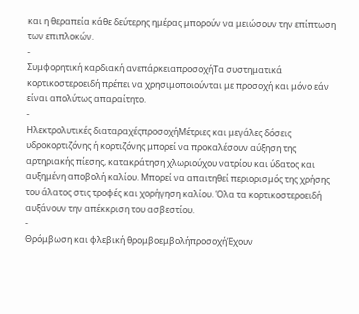και η θεραπεία κάθε δεύτερης ημέρας μπορούν να μειώσουν την επίπτωση των επιπλοκών.
-
Συμφορητική καρδιακή ανεπάρκειαπροσοχήΤα συστηματικά κορτικοστεροειδή πρέπει να χρησιμοποιούνται με προσοχή και μόνο εάν είναι απολύτως απαραίτητο.
-
Ηλεκτρολυτικές διαταραχέςπροσοχήΜέτριες και μεγάλες δόσεις υδροκορτιζόνης ή κορτιζόνης μπορεί να προκαλέσουν αύξηση της αρτηριακής πίεσης, κατακράτηση χλωριούχου νατρίου και ύδατος και αυξημένη αποβολή καλίου. Μπορεί να απαιτηθεί περιορισμός της χρήσης του άλατος στις τροφές και χορήγηση καλίου. Όλα τα κορτικοστεροειδή αυξάνουν την απέκκριση του ασβεστίου.
-
Θρόμβωση και φλεβική θρομβοεμβολήπροσοχήΈχουν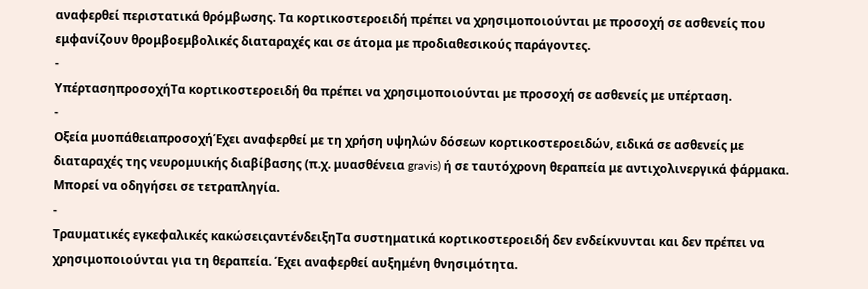αναφερθεί περιστατικά θρόμβωσης. Τα κορτικοστεροειδή πρέπει να χρησιμοποιούνται με προσοχή σε ασθενείς που εμφανίζουν θρομβοεμβολικές διαταραχές και σε άτομα με προδιαθεσικούς παράγοντες.
-
ΥπέρτασηπροσοχήΤα κορτικοστεροειδή θα πρέπει να χρησιμοποιούνται με προσοχή σε ασθενείς με υπέρταση.
-
Οξεία μυοπάθειαπροσοχήΈχει αναφερθεί με τη χρήση υψηλών δόσεων κορτικοστεροειδών, ειδικά σε ασθενείς με διαταραχές της νευρομυικής διαβίβασης (π.χ. μυασθένεια gravis) ή σε ταυτόχρονη θεραπεία με αντιχολινεργικά φάρμακα. Μπορεί να οδηγήσει σε τετραπληγία.
-
Τραυματικές εγκεφαλικές κακώσειςαντένδειξηΤα συστηματικά κορτικοστεροειδή δεν ενδείκνυνται και δεν πρέπει να χρησιμοποιούνται για τη θεραπεία. Έχει αναφερθεί αυξημένη θνησιμότητα.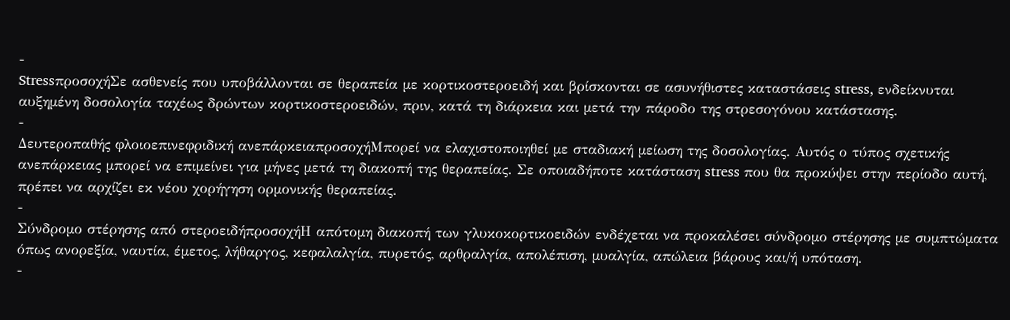-
StressπροσοχήΣε ασθενείς που υποβάλλονται σε θεραπεία με κορτικοστεροειδή και βρίσκονται σε ασυνήθιστες καταστάσεις stress, ενδείκνυται αυξημένη δοσολογία ταχέως δρώντων κορτικοστεροειδών, πριν, κατά τη διάρκεια και μετά την πάροδο της στρεσογόνου κατάστασης.
-
Δευτεροπαθής φλοιοεπινεφριδική ανεπάρκειαπροσοχήΜπορεί να ελαχιστοποιηθεί με σταδιακή μείωση της δοσολογίας. Αυτός ο τύπος σχετικής ανεπάρκειας μπορεί να επιμείνει για μήνες μετά τη διακοπή της θεραπείας. Σε οποιαδήποτε κατάσταση stress που θα προκύψει στην περίοδο αυτή, πρέπει να αρχίζει εκ νέου χορήγηση ορμονικής θεραπείας.
-
Σύνδρομο στέρησης από στεροειδήπροσοχήΗ απότομη διακοπή των γλυκοκορτικοειδών ενδέχεται να προκαλέσει σύνδρομο στέρησης με συμπτώματα όπως ανορεξία, ναυτία, έμετος, λήθαργος, κεφαλαλγία, πυρετός, αρθραλγία, απολέπιση, μυαλγία, απώλεια βάρους και/ή υπόταση.
-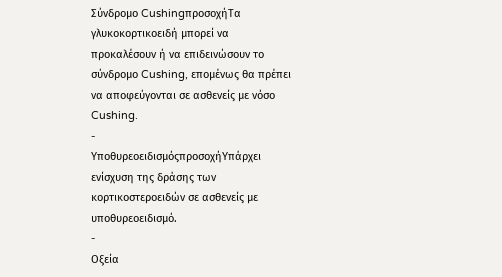Σύνδρομο CushingπροσοχήΤα γλυκοκορτικοειδή μπορεί να προκαλέσουν ή να επιδεινώσουν το σύνδρομο Cushing, επομένως θα πρέπει να αποφεύγονται σε ασθενείς με νόσο Cushing.
-
ΥποθυρεοειδισμόςπροσοχήΥπάρχει ενίσχυση της δράσης των κορτικοστεροειδών σε ασθενείς με υποθυρεοειδισμό.
-
Οξεία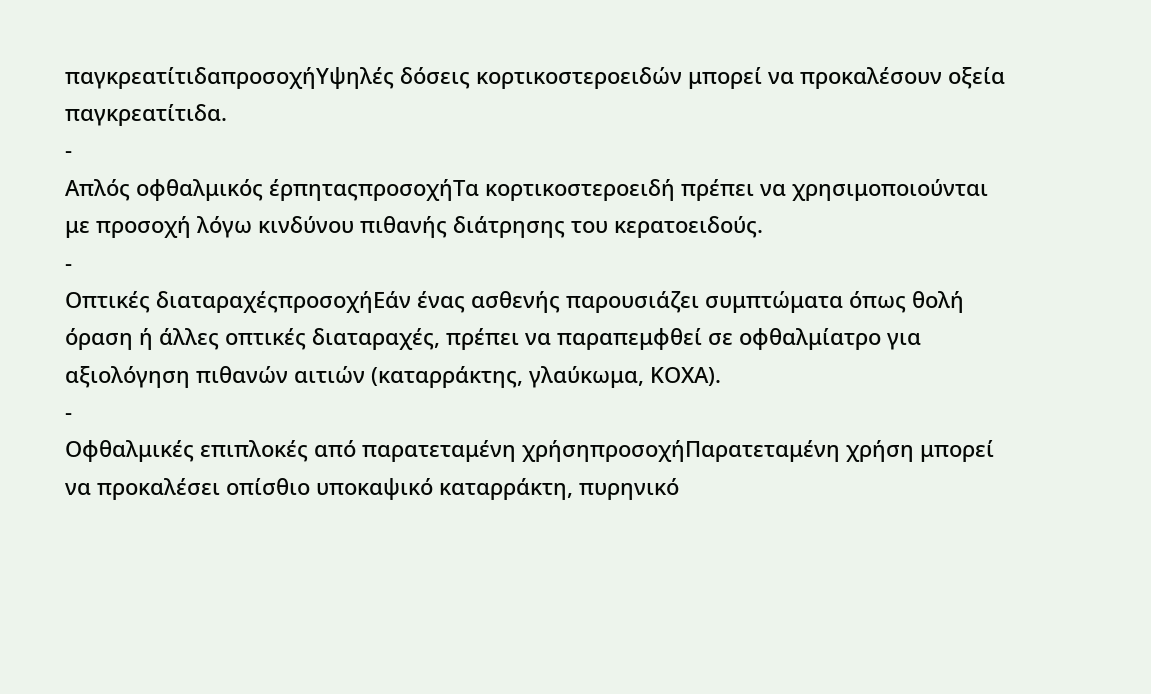παγκρεατίτιδαπροσοχήΥψηλές δόσεις κορτικοστεροειδών μπορεί να προκαλέσουν οξεία παγκρεατίτιδα.
-
Απλός οφθαλμικός έρπηταςπροσοχήΤα κορτικοστεροειδή πρέπει να χρησιμοποιούνται με προσοχή λόγω κινδύνου πιθανής διάτρησης του κερατοειδούς.
-
Οπτικές διαταραχέςπροσοχήΕάν ένας ασθενής παρουσιάζει συμπτώματα όπως θολή όραση ή άλλες οπτικές διαταραχές, πρέπει να παραπεμφθεί σε οφθαλμίατρο για αξιολόγηση πιθανών αιτιών (καταρράκτης, γλαύκωμα, ΚΟΧΑ).
-
Οφθαλμικές επιπλοκές από παρατεταμένη χρήσηπροσοχήΠαρατεταμένη χρήση μπορεί να προκαλέσει οπίσθιο υποκαψικό καταρράκτη, πυρηνικό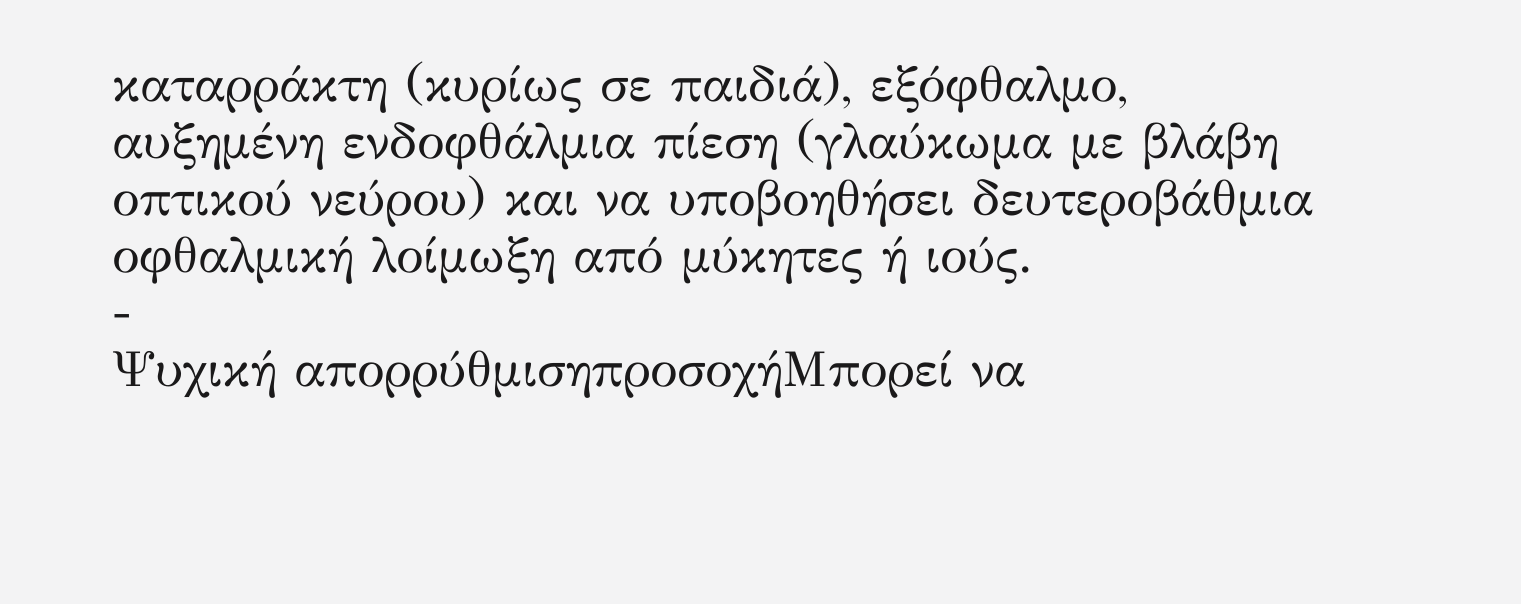καταρράκτη (κυρίως σε παιδιά), εξόφθαλμο, αυξημένη ενδοφθάλμια πίεση (γλαύκωμα με βλάβη οπτικού νεύρου) και να υποβοηθήσει δευτεροβάθμια οφθαλμική λοίμωξη από μύκητες ή ιούς.
-
Ψυχική απορρύθμισηπροσοχήΜπορεί να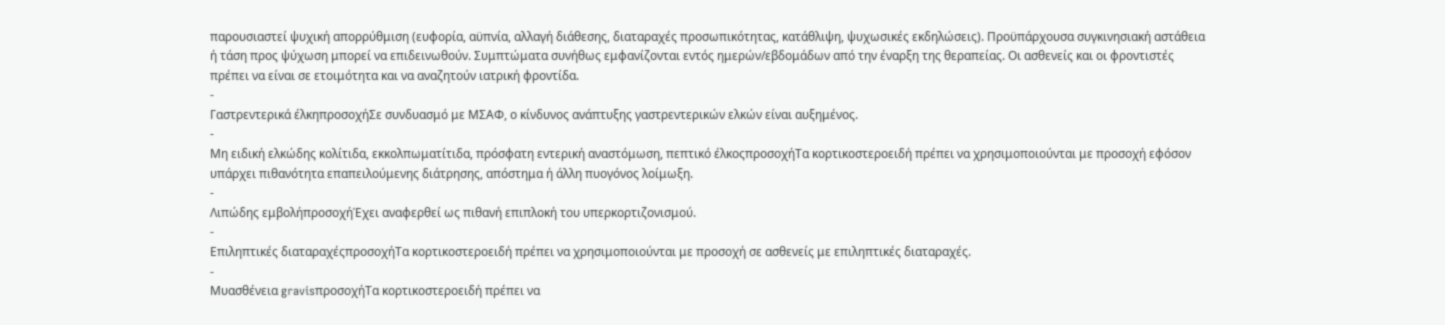παρουσιαστεί ψυχική απορρύθμιση (ευφορία, αϋπνία, αλλαγή διάθεσης, διαταραχές προσωπικότητας, κατάθλιψη, ψυχωσικές εκδηλώσεις). Προϋπάρχουσα συγκινησιακή αστάθεια ή τάση προς ψύχωση μπορεί να επιδεινωθούν. Συμπτώματα συνήθως εμφανίζονται εντός ημερών/εβδομάδων από την έναρξη της θεραπείας. Οι ασθενείς και οι φροντιστές πρέπει να είναι σε ετοιμότητα και να αναζητούν ιατρική φροντίδα.
-
Γαστρεντερικά έλκηπροσοχήΣε συνδυασμό με ΜΣΑΦ, ο κίνδυνος ανάπτυξης γαστρεντερικών ελκών είναι αυξημένος.
-
Μη ειδική ελκώδης κολίτιδα, εκκολπωματίτιδα, πρόσφατη εντερική αναστόμωση, πεπτικό έλκοςπροσοχήΤα κορτικοστεροειδή πρέπει να χρησιμοποιούνται με προσοχή εφόσον υπάρχει πιθανότητα επαπειλούμενης διάτρησης, απόστημα ή άλλη πυογόνος λοίμωξη.
-
Λιπώδης εμβολήπροσοχήΈχει αναφερθεί ως πιθανή επιπλοκή του υπερκορτιζονισμού.
-
Επιληπτικές διαταραχέςπροσοχήΤα κορτικοστεροειδή πρέπει να χρησιμοποιούνται με προσοχή σε ασθενείς με επιληπτικές διαταραχές.
-
Μυασθένεια gravisπροσοχήΤα κορτικοστεροειδή πρέπει να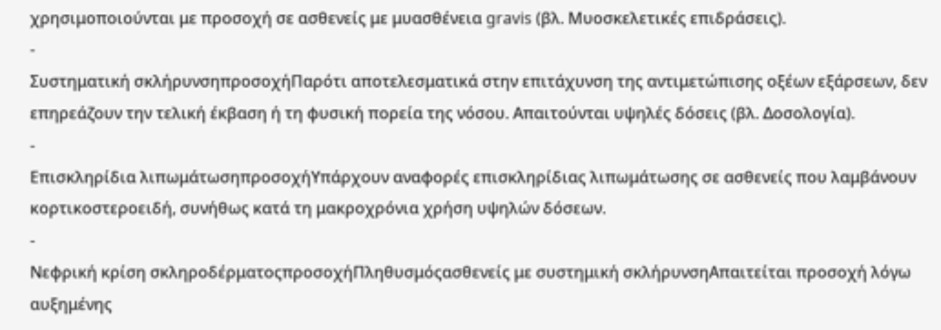χρησιμοποιούνται με προσοχή σε ασθενείς με μυασθένεια gravis (βλ. Μυοσκελετικές επιδράσεις).
-
Συστηματική σκλήρυνσηπροσοχήΠαρότι αποτελεσματικά στην επιτάχυνση της αντιμετώπισης οξέων εξάρσεων, δεν επηρεάζουν την τελική έκβαση ή τη φυσική πορεία της νόσου. Απαιτούνται υψηλές δόσεις (βλ. Δοσολογία).
-
Επισκληρίδια λιπωμάτωσηπροσοχήΥπάρχουν αναφορές επισκληρίδιας λιπωμάτωσης σε ασθενείς που λαμβάνουν κορτικοστεροειδή, συνήθως κατά τη μακροχρόνια χρήση υψηλών δόσεων.
-
Νεφρική κρίση σκληροδέρματοςπροσοχήΠληθυσμόςασθενείς με συστημική σκλήρυνσηΑπαιτείται προσοχή λόγω αυξημένης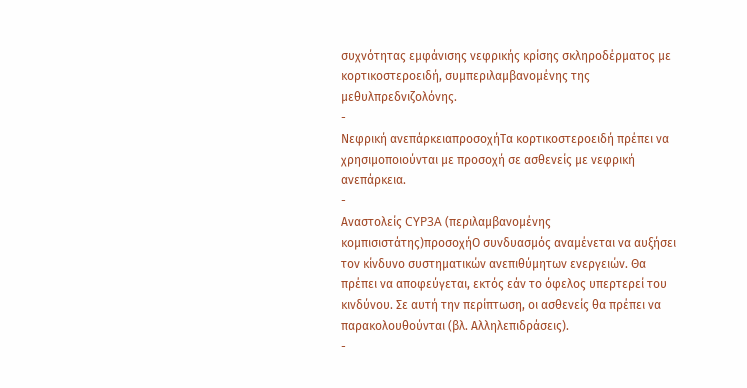συχνότητας εμφάνισης νεφρικής κρίσης σκληροδέρματος με κορτικοστεροειδή, συμπεριλαμβανομένης της μεθυλπρεδνιζολόνης.
-
Νεφρική ανεπάρκειαπροσοχήΤα κορτικοστεροειδή πρέπει να χρησιμοποιούνται με προσοχή σε ασθενείς με νεφρική ανεπάρκεια.
-
Αναστολείς CYP3A (περιλαμβανομένης κομπισιστάτης)προσοχήΟ συνδυασμός αναμένεται να αυξήσει τον κίνδυνο συστηματικών ανεπιθύμητων ενεργειών. Θα πρέπει να αποφεύγεται, εκτός εάν το όφελος υπερτερεί του κινδύνου. Σε αυτή την περίπτωση, οι ασθενείς θα πρέπει να παρακολουθούνται (βλ. Αλληλεπιδράσεις).
-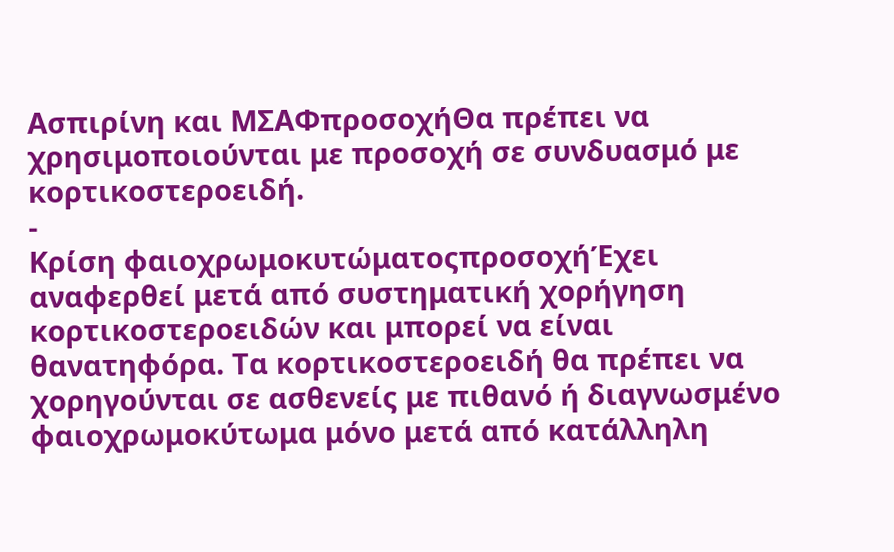Ασπιρίνη και ΜΣΑΦπροσοχήΘα πρέπει να χρησιμοποιούνται με προσοχή σε συνδυασμό με κορτικοστεροειδή.
-
Κρίση φαιοχρωμοκυτώματοςπροσοχήΈχει αναφερθεί μετά από συστηματική χορήγηση κορτικοστεροειδών και μπορεί να είναι θανατηφόρα. Τα κορτικοστεροειδή θα πρέπει να χορηγούνται σε ασθενείς με πιθανό ή διαγνωσμένο φαιοχρωμοκύτωμα μόνο μετά από κατάλληλη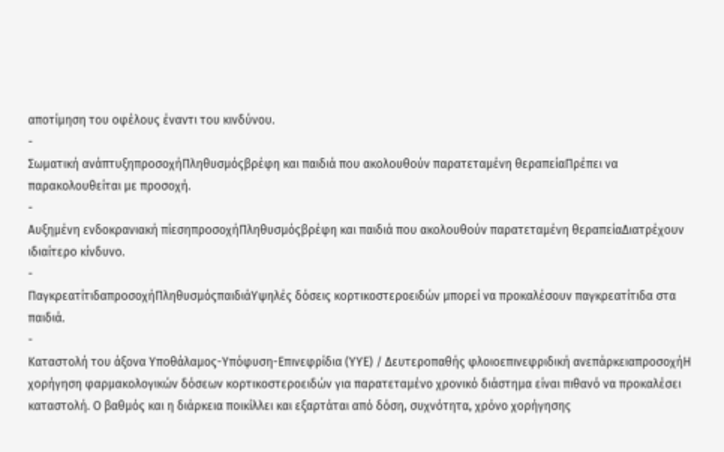αποτίμηση του οφέλους έναντι του κινδύνου.
-
Σωματική ανάπτυξηπροσοχήΠληθυσμόςβρέφη και παιδιά που ακολουθούν παρατεταμένη θεραπείαΠρέπει να παρακολουθείται με προσοχή.
-
Αυξημένη ενδοκρανιακή πίεσηπροσοχήΠληθυσμόςβρέφη και παιδιά που ακολουθούν παρατεταμένη θεραπείαΔιατρέχουν ιδιαίτερο κίνδυνο.
-
ΠαγκρεατίτιδαπροσοχήΠληθυσμόςπαιδιάΥψηλές δόσεις κορτικοστεροειδών μπορεί να προκαλέσουν παγκρεατίτιδα στα παιδιά.
-
Καταστολή του άξονα Υποθάλαμος-Υπόφυση-Επινεφρίδια (ΥΥΕ) / Δευτεροπαθής φλοιοεπινεφριδική ανεπάρκειαπροσοχήΗ χορήγηση φαρμακολογικών δόσεων κορτικοστεροειδών για παρατεταμένο χρονικό διάστημα είναι πιθανό να προκαλέσει καταστολή. Ο βαθμός και η διάρκεια ποικίλλει και εξαρτάται από δόση, συχνότητα, χρόνο χορήγησης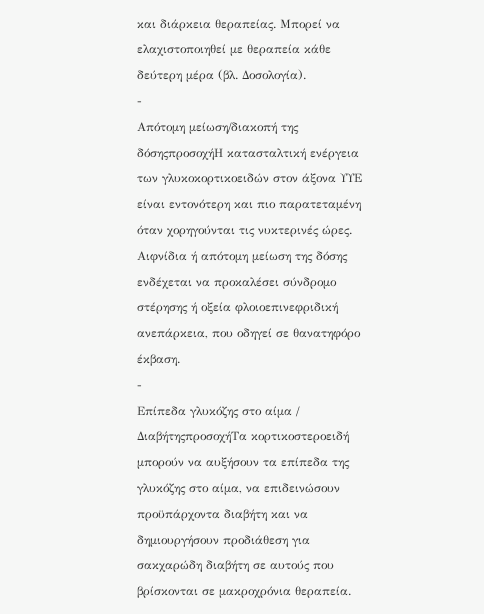και διάρκεια θεραπείας. Μπορεί να ελαχιστοποιηθεί με θεραπεία κάθε δεύτερη μέρα (βλ. Δοσολογία).
-
Απότομη μείωση/διακοπή της δόσηςπροσοχήΗ κατασταλτική ενέργεια των γλυκοκορτικοειδών στον άξονα ΥΥΕ είναι εντονότερη και πιο παρατεταμένη όταν χορηγούνται τις νυκτερινές ώρες. Αιφνίδια ή απότομη μείωση της δόσης ενδέχεται να προκαλέσει σύνδρομο στέρησης ή οξεία φλοιοεπινεφριδική ανεπάρκεια, που οδηγεί σε θανατηφόρο έκβαση.
-
Επίπεδα γλυκόζης στο αίμα / ΔιαβήτηςπροσοχήΤα κορτικοστεροειδή μπορούν να αυξήσουν τα επίπεδα της γλυκόζης στο αίμα, να επιδεινώσουν προϋπάρχοντα διαβήτη και να δημιουργήσουν προδιάθεση για σακχαρώδη διαβήτη σε αυτούς που βρίσκονται σε μακροχρόνια θεραπεία.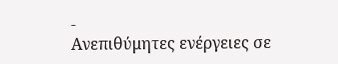-
Ανεπιθύμητες ενέργειες σε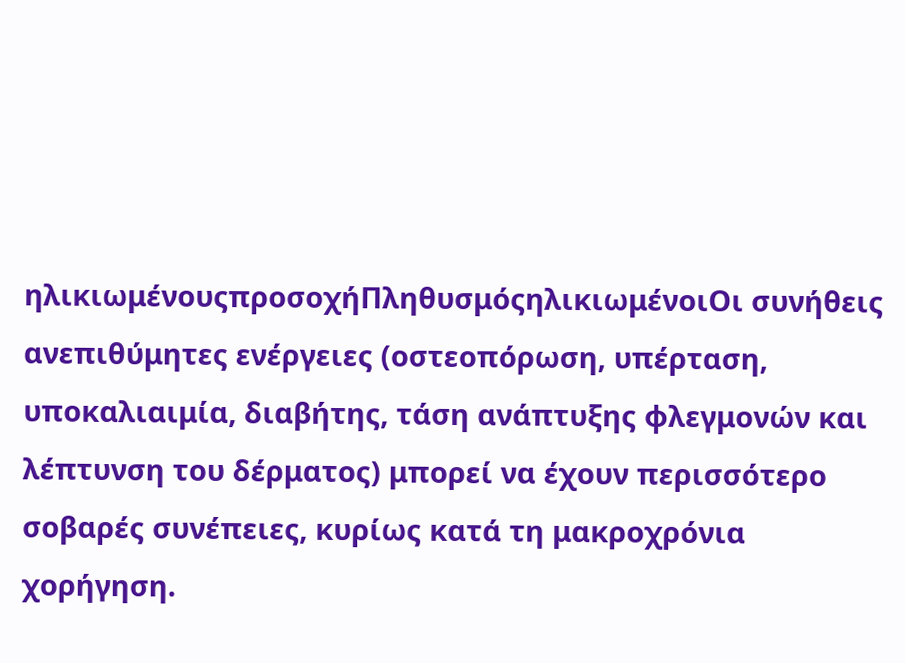ηλικιωμένουςπροσοχήΠληθυσμόςηλικιωμένοιΟι συνήθεις ανεπιθύμητες ενέργειες (οστεοπόρωση, υπέρταση, υποκαλιαιμία, διαβήτης, τάση ανάπτυξης φλεγμονών και λέπτυνση του δέρματος) μπορεί να έχουν περισσότερο σοβαρές συνέπειες, κυρίως κατά τη μακροχρόνια χορήγηση.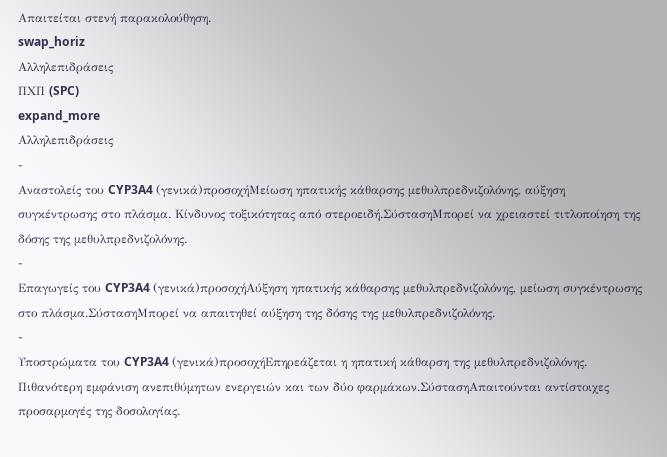Απαιτείται στενή παρακολούθηση.
swap_horiz
Αλληλεπιδράσεις
ΠΧΠ (SPC)
expand_more
Αλληλεπιδράσεις
-
Αναστολείς του CYP3A4 (γενικά)προσοχήΜείωση ηπατικής κάθαρσης μεθυλπρεδνιζολόνης, αύξηση συγκέντρωσης στο πλάσμα. Κίνδυνος τοξικότητας από στεροειδή.ΣύστασηΜπορεί να χρειαστεί τιτλοποίηση της δόσης της μεθυλπρεδνιζολόνης.
-
Επαγωγείς του CYP3A4 (γενικά)προσοχήΑύξηση ηπατικής κάθαρσης μεθυλπρεδνιζολόνης, μείωση συγκέντρωσης στο πλάσμα.ΣύστασηΜπορεί να απαιτηθεί αύξηση της δόσης της μεθυλπρεδνιζολόνης.
-
Υποστρώματα του CYP3A4 (γενικά)προσοχήΕπηρεάζεται η ηπατική κάθαρση της μεθυλπρεδνιζολόνης. Πιθανότερη εμφάνιση ανεπιθύμητων ενεργειών και των δύο φαρμάκων.ΣύστασηΑπαιτούνται αντίστοιχες προσαρμογές της δοσολογίας.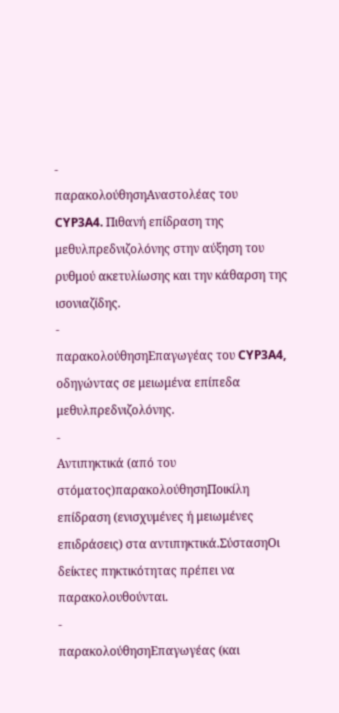-
παρακολούθησηΑναστολέας του CYP3A4. Πιθανή επίδραση της μεθυλπρεδνιζολόνης στην αύξηση του ρυθμού ακετυλίωσης και την κάθαρση της ισονιαζίδης.
-
παρακολούθησηΕπαγωγέας του CYP3A4, οδηγώντας σε μειωμένα επίπεδα μεθυλπρεδνιζολόνης.
-
Αντιπηκτικά (από του στόματος)παρακολούθησηΠοικίλη επίδραση (ενισχυμένες ή μειωμένες επιδράσεις) στα αντιπηκτικά.ΣύστασηΟι δείκτες πηκτικότητας πρέπει να παρακολουθούνται.
-
παρακολούθησηΕπαγωγέας (και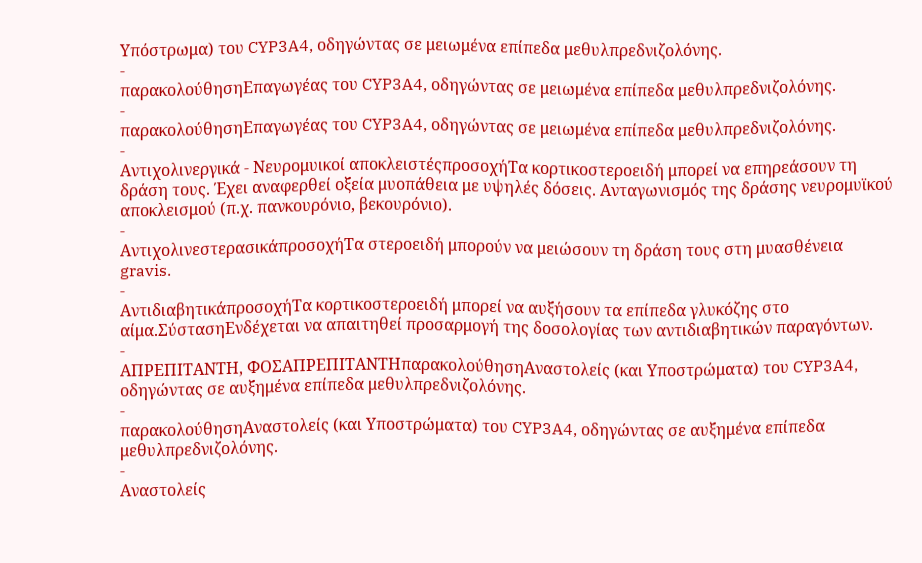Υπόστρωμα) του CYP3A4, οδηγώντας σε μειωμένα επίπεδα μεθυλπρεδνιζολόνης.
-
παρακολούθησηΕπαγωγέας του CYP3A4, οδηγώντας σε μειωμένα επίπεδα μεθυλπρεδνιζολόνης.
-
παρακολούθησηΕπαγωγέας του CYP3A4, οδηγώντας σε μειωμένα επίπεδα μεθυλπρεδνιζολόνης.
-
Αντιχολινεργικά - Νευρομυικοί αποκλειστέςπροσοχήΤα κορτικοστεροειδή μπορεί να επηρεάσουν τη δράση τους. Έχει αναφερθεί οξεία μυοπάθεια με υψηλές δόσεις. Ανταγωνισμός της δράσης νευρομυϊκού αποκλεισμού (π.χ. πανκουρόνιο, βεκουρόνιο).
-
ΑντιχολινεστερασικάπροσοχήΤα στεροειδή μπορούν να μειώσουν τη δράση τους στη μυασθένεια gravis.
-
ΑντιδιαβητικάπροσοχήΤα κορτικοστεροειδή μπορεί να αυξήσουν τα επίπεδα γλυκόζης στο αίμα.ΣύστασηΕνδέχεται να απαιτηθεί προσαρμογή της δοσολογίας των αντιδιαβητικών παραγόντων.
-
ΑΠΡΕΠΙΤΑΝΤΗ, ΦΟΣΑΠΡΕΠΙΤΑΝΤΗπαρακολούθησηΑναστολείς (και Υποστρώματα) του CYP3A4, οδηγώντας σε αυξημένα επίπεδα μεθυλπρεδνιζολόνης.
-
παρακολούθησηΑναστολείς (και Υποστρώματα) του CYP3A4, οδηγώντας σε αυξημένα επίπεδα μεθυλπρεδνιζολόνης.
-
Αναστολείς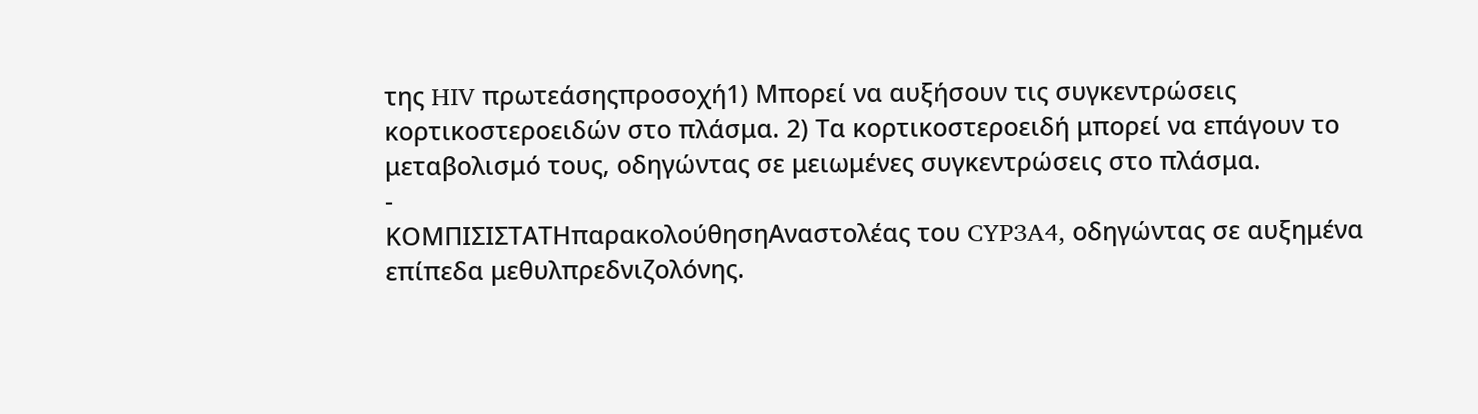της HIV πρωτεάσηςπροσοχή1) Μπορεί να αυξήσουν τις συγκεντρώσεις κορτικοστεροειδών στο πλάσμα. 2) Τα κορτικοστεροειδή μπορεί να επάγουν το μεταβολισμό τους, οδηγώντας σε μειωμένες συγκεντρώσεις στο πλάσμα.
-
ΚΟΜΠΙΣΙΣΤΑΤΗπαρακολούθησηΑναστολέας του CYP3A4, οδηγώντας σε αυξημένα επίπεδα μεθυλπρεδνιζολόνης.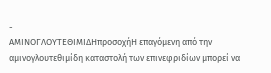-
ΑΜΙΝΟΓΛΟΥΤΕΘΙΜΙΔΗπροσοχήΗ επαγόμενη από την αμινογλουτεθιμίδη καταστολή των επινεφριδίων μπορεί να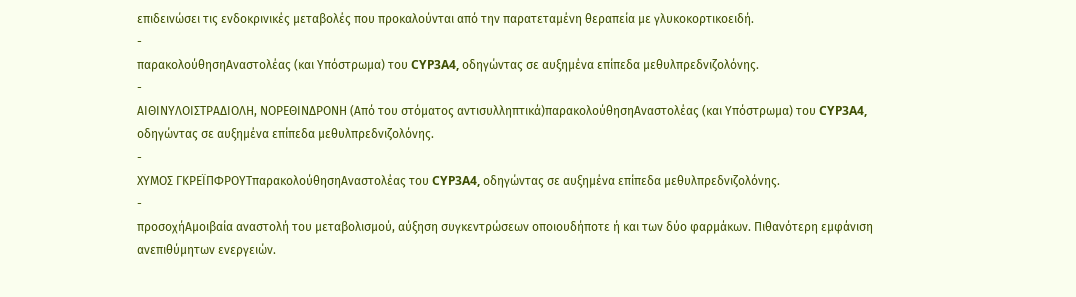επιδεινώσει τις ενδοκρινικές μεταβολές που προκαλούνται από την παρατεταμένη θεραπεία με γλυκοκορτικοειδή.
-
παρακολούθησηΑναστολέας (και Υπόστρωμα) του CYP3A4, οδηγώντας σε αυξημένα επίπεδα μεθυλπρεδνιζολόνης.
-
ΑΙΘΙΝΥΛΟΙΣΤΡΑΔΙΟΛΗ, ΝΟΡΕΘΙΝΔΡΟΝΗ (Από του στόματος αντισυλληπτικά)παρακολούθησηΑναστολέας (και Υπόστρωμα) του CYP3A4, οδηγώντας σε αυξημένα επίπεδα μεθυλπρεδνιζολόνης.
-
ΧΥΜΟΣ ΓΚΡΕΪΠΦΡΟΥΤπαρακολούθησηΑναστολέας του CYP3A4, οδηγώντας σε αυξημένα επίπεδα μεθυλπρεδνιζολόνης.
-
προσοχήΑμοιβαία αναστολή του μεταβολισμού, αύξηση συγκεντρώσεων οποιουδήποτε ή και των δύο φαρμάκων. Πιθανότερη εμφάνιση ανεπιθύμητων ενεργειών.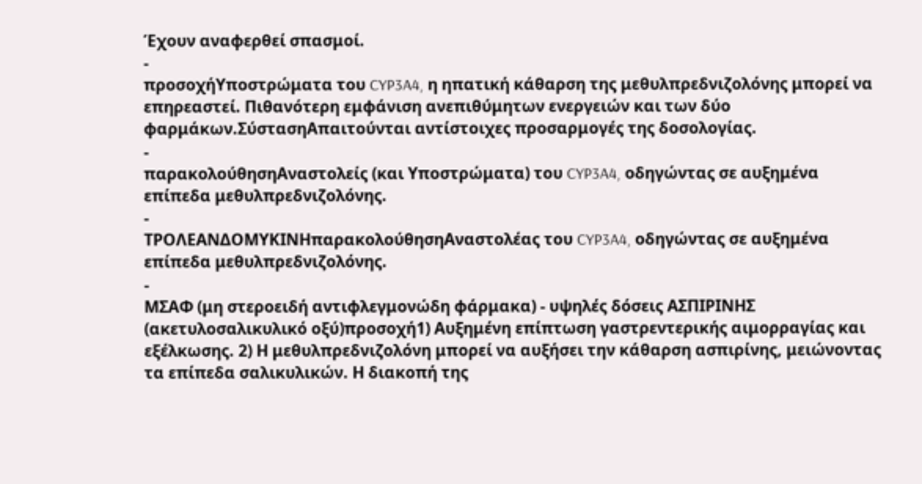Έχουν αναφερθεί σπασμοί.
-
προσοχήΥποστρώματα του CYP3A4, η ηπατική κάθαρση της μεθυλπρεδνιζολόνης μπορεί να επηρεαστεί. Πιθανότερη εμφάνιση ανεπιθύμητων ενεργειών και των δύο φαρμάκων.ΣύστασηΑπαιτούνται αντίστοιχες προσαρμογές της δοσολογίας.
-
παρακολούθησηΑναστολείς (και Υποστρώματα) του CYP3A4, οδηγώντας σε αυξημένα επίπεδα μεθυλπρεδνιζολόνης.
-
ΤΡΟΛΕΑΝΔΟΜΥΚΙΝΗπαρακολούθησηΑναστολέας του CYP3A4, οδηγώντας σε αυξημένα επίπεδα μεθυλπρεδνιζολόνης.
-
ΜΣΑΦ (μη στεροειδή αντιφλεγμονώδη φάρμακα) - υψηλές δόσεις ΑΣΠΙΡΙΝΗΣ (ακετυλοσαλικυλικό οξύ)προσοχή1) Αυξημένη επίπτωση γαστρεντερικής αιμορραγίας και εξέλκωσης. 2) Η μεθυλπρεδνιζολόνη μπορεί να αυξήσει την κάθαρση ασπιρίνης, μειώνοντας τα επίπεδα σαλικυλικών. Η διακοπή της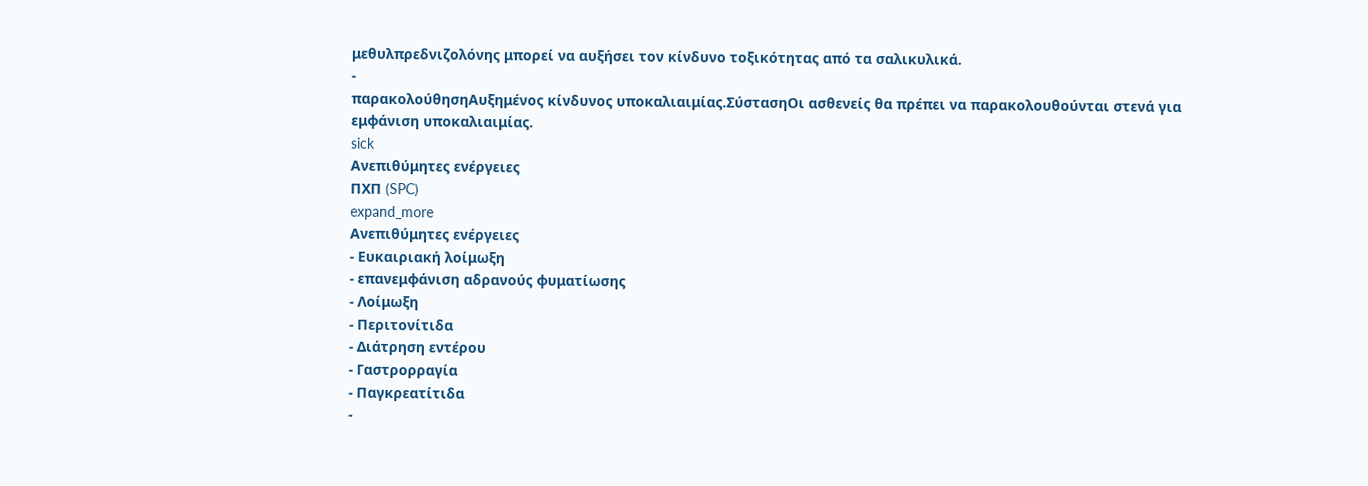μεθυλπρεδνιζολόνης μπορεί να αυξήσει τον κίνδυνο τοξικότητας από τα σαλικυλικά.
-
παρακολούθησηΑυξημένος κίνδυνος υποκαλιαιμίας.ΣύστασηΟι ασθενείς θα πρέπει να παρακολουθούνται στενά για εμφάνιση υποκαλιαιμίας.
sick
Ανεπιθύμητες ενέργειες
ΠΧΠ (SPC)
expand_more
Ανεπιθύμητες ενέργειες
- Ευκαιριακή λοίμωξη
- επανεμφάνιση αδρανούς φυματίωσης
- Λοίμωξη
- Περιτονίτιδα
- Διάτρηση εντέρου
- Γαστρορραγία
- Παγκρεατίτιδα
-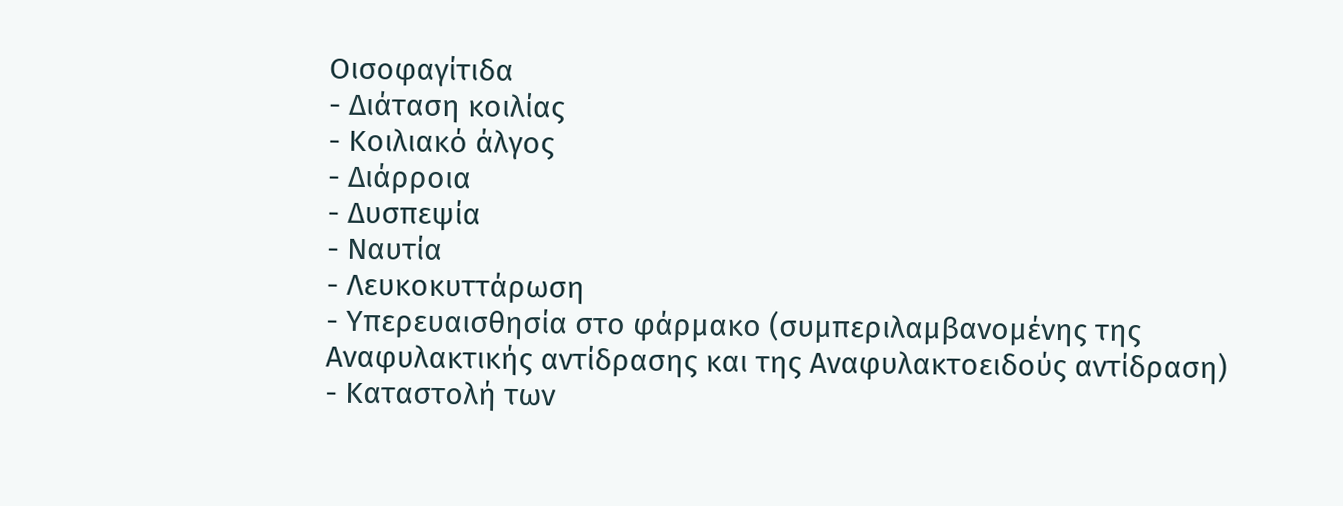Οισοφαγίτιδα
- Διάταση κοιλίας
- Κοιλιακό άλγος
- Διάρροια
- Δυσπεψία
- Ναυτία
- Λευκοκυττάρωση
- Υπερευαισθησία στο φάρμακο (συμπεριλαμβανομένης της Αναφυλακτικής αντίδρασης και της Αναφυλακτοειδούς αντίδραση)
- Καταστολή των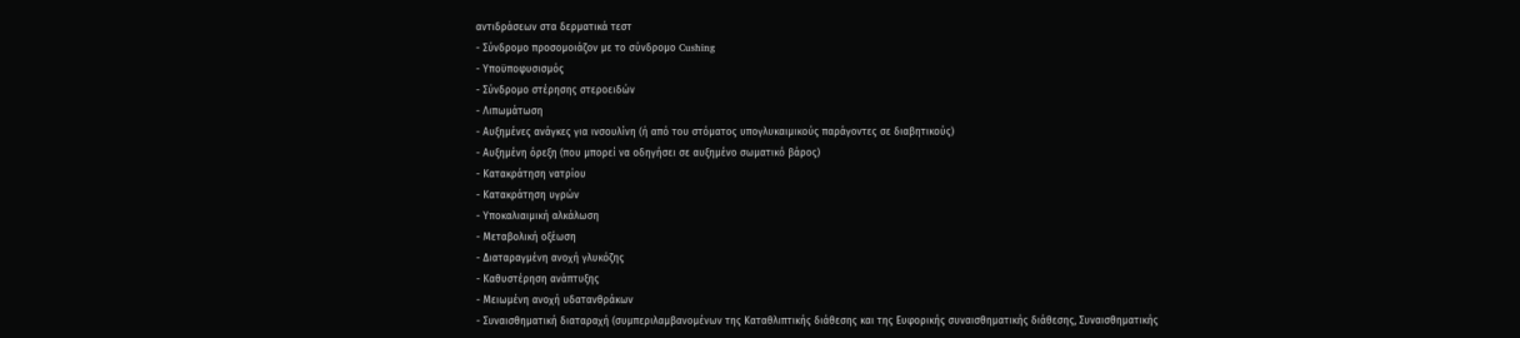αντιδράσεων στα δερματικά τεστ
- Σύνδρομο προσομοιάζον με το σύνδρομο Cushing
- Υποϋποφυσισμός
- Σύνδρομο στέρησης στεροειδών
- Λιπωμάτωση
- Αυξημένες ανάγκες για ινσουλίνη (ή από του στόματος υπογλυκαιμικούς παράγοντες σε διαβητικούς)
- Αυξημένη όρεξη (που μπορεί να οδηγήσει σε αυξημένο σωματικό βάρος)
- Κατακράτηση νατρίου
- Κατακράτηση υγρών
- Υποκαλιαιμική αλκάλωση
- Μεταβολική οξέωση
- Διαταραγμένη ανοχή γλυκόζης
- Καθυστέρηση ανάπτυξης
- Μειωμένη ανοχή υδατανθράκων
- Συναισθηματική διαταραχή (συμπεριλαμβανομένων της Καταθλιπτικής διάθεσης και της Ευφορικής συναισθηματικής διάθεσης, Συναισθηματικής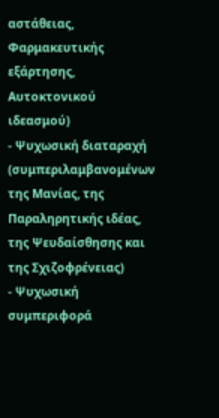αστάθειας, Φαρμακευτικής εξάρτησης, Αυτοκτονικού ιδεασμού)
- Ψυχωσική διαταραχή (συμπεριλαμβανομένων της Μανίας, της Παραληρητικής ιδέας, της Ψευδαίσθησης και της Σχιζοφρένειας)
- Ψυχωσική συμπεριφορά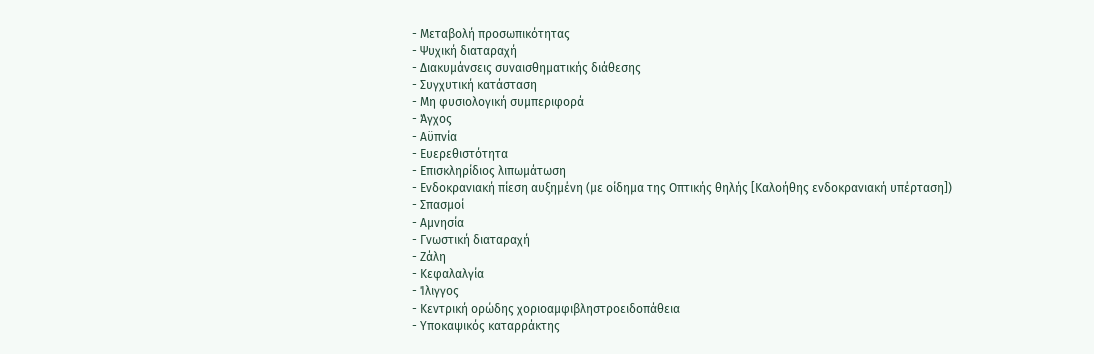- Μεταβολή προσωπικότητας
- Ψυχική διαταραχή
- Διακυμάνσεις συναισθηματικής διάθεσης
- Συγχυτική κατάσταση
- Μη φυσιολογική συμπεριφορά
- Άγχος
- Αϋπνία
- Ευερεθιστότητα
- Επισκληρίδιος λιπωμάτωση
- Ενδοκρανιακή πίεση αυξημένη (με οίδημα της Οπτικής θηλής [Καλοήθης ενδοκρανιακή υπέρταση])
- Σπασμοί
- Αμνησία
- Γνωστική διαταραχή
- Ζάλη
- Κεφαλαλγία
- Ίλιγγος
- Κεντρική ορώδης χοριοαμφιβληστροειδοπάθεια
- Υποκαψικός καταρράκτης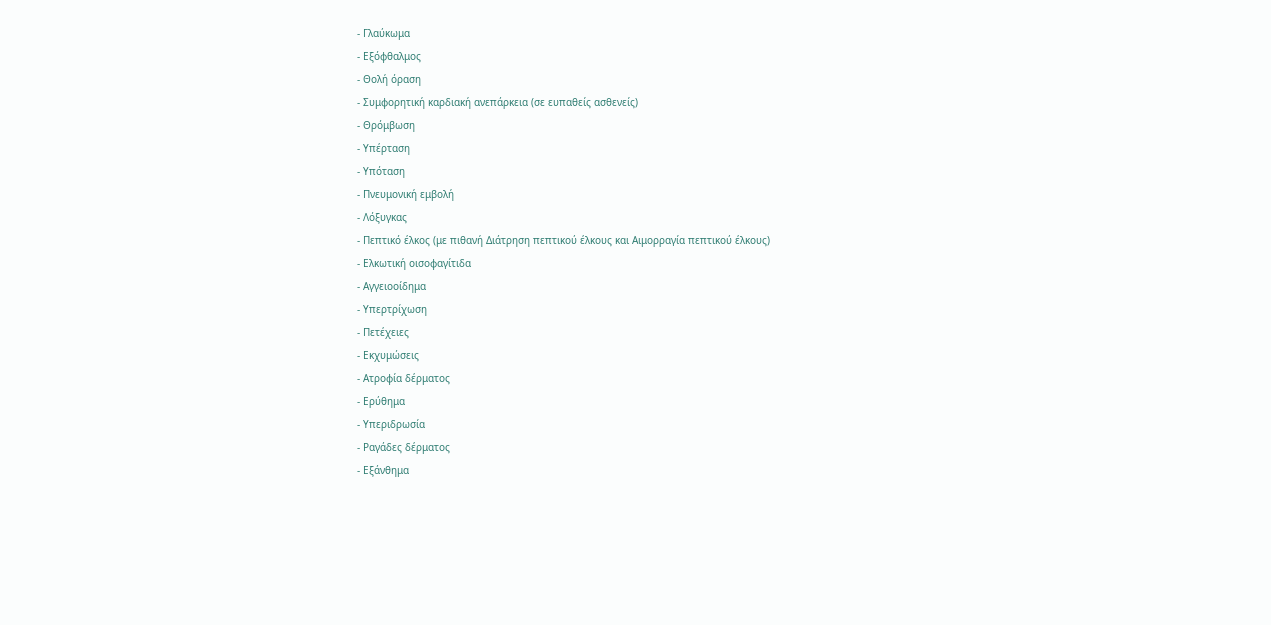- Γλαύκωμα
- Εξόφθαλμος
- Θολή όραση
- Συμφορητική καρδιακή ανεπάρκεια (σε ευπαθείς ασθενείς)
- Θρόμβωση
- Υπέρταση
- Υπόταση
- Πνευμονική εμβολή
- Λόξυγκας
- Πεπτικό έλκος (με πιθανή Διάτρηση πεπτικού έλκους και Αιμορραγία πεπτικού έλκους)
- Ελκωτική οισοφαγίτιδα
- Αγγειοοίδημα
- Υπερτρίχωση
- Πετέχειες
- Εκχυμώσεις
- Ατροφία δέρματος
- Ερύθημα
- Υπεριδρωσία
- Ραγάδες δέρματος
- Εξάνθημα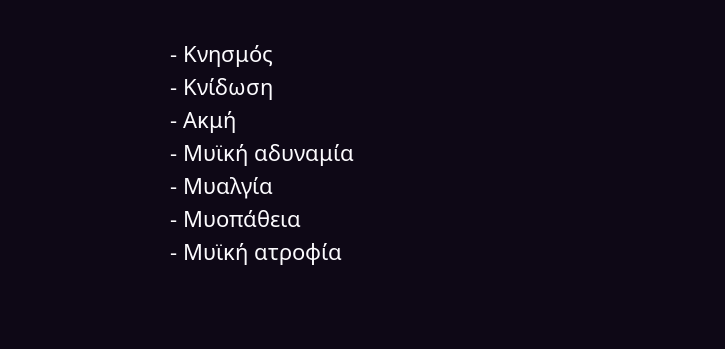- Κνησμός
- Κνίδωση
- Ακμή
- Μυϊκή αδυναμία
- Μυαλγία
- Μυοπάθεια
- Μυϊκή ατροφία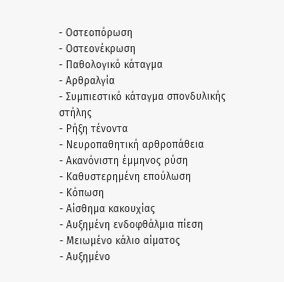- Οστεοπόρωση
- Οστεονέκρωση
- Παθολογικό κάταγμα
- Αρθραλγία
- Συμπιεστικό κάταγμα σπονδυλικής στήλης
- Ρήξη τένοντα
- Νευροπαθητική αρθροπάθεια
- Ακανόνιστη έμμηνος ρύση
- Καθυστερημένη επούλωση
- Κόπωση
- Αίσθημα κακουχίας
- Αυξημένη ενδοφθάλμια πίεση
- Μειωμένο κάλιο αίματος
- Αυξημένο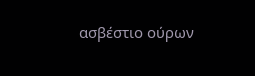ασβέστιο ούρων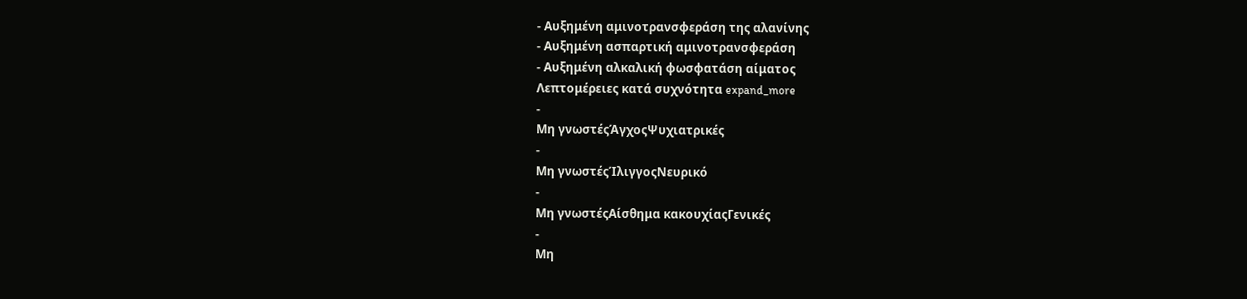- Αυξημένη αμινοτρανσφεράση της αλανίνης
- Αυξημένη ασπαρτική αμινοτρανσφεράση
- Αυξημένη αλκαλική φωσφατάση αίματος
Λεπτομέρειες κατά συχνότητα expand_more
-
Μη γνωστέςΆγχοςΨυχιατρικές
-
Μη γνωστέςΊλιγγοςΝευρικό
-
Μη γνωστέςΑίσθημα κακουχίαςΓενικές
-
Μη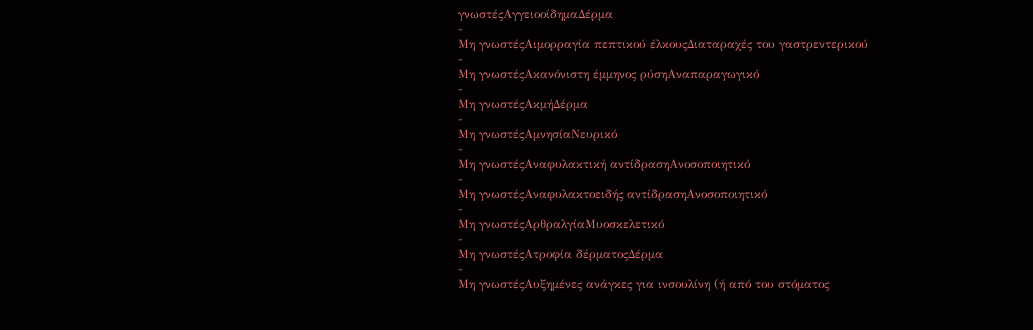γνωστέςΑγγειοοίδημαΔέρμα
-
Μη γνωστέςΑιμορραγία πεπτικού έλκουςΔιαταραχές του γαστρεντερικού
-
Μη γνωστέςΑκανόνιστη έμμηνος ρύσηΑναπαραγωγικό
-
Μη γνωστέςΑκμήΔέρμα
-
Μη γνωστέςΑμνησίαΝευρικό
-
Μη γνωστέςΑναφυλακτική αντίδρασηΑνοσοποιητικό
-
Μη γνωστέςΑναφυλακτοειδής αντίδρασηΑνοσοποιητικό
-
Μη γνωστέςΑρθραλγίαΜυοσκελετικό
-
Μη γνωστέςΑτροφία δέρματοςΔέρμα
-
Μη γνωστέςΑυξημένες ανάγκες για ινσουλίνη (ή από του στόματος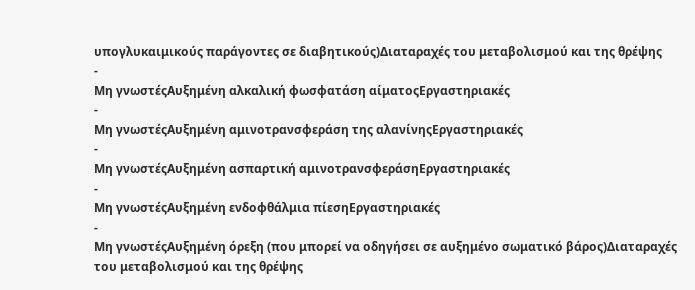υπογλυκαιμικούς παράγοντες σε διαβητικούς)Διαταραχές του μεταβολισμού και της θρέψης
-
Μη γνωστέςΑυξημένη αλκαλική φωσφατάση αίματοςΕργαστηριακές
-
Μη γνωστέςΑυξημένη αμινοτρανσφεράση της αλανίνηςΕργαστηριακές
-
Μη γνωστέςΑυξημένη ασπαρτική αμινοτρανσφεράσηΕργαστηριακές
-
Μη γνωστέςΑυξημένη ενδοφθάλμια πίεσηΕργαστηριακές
-
Μη γνωστέςΑυξημένη όρεξη (που μπορεί να οδηγήσει σε αυξημένο σωματικό βάρος)Διαταραχές του μεταβολισμού και της θρέψης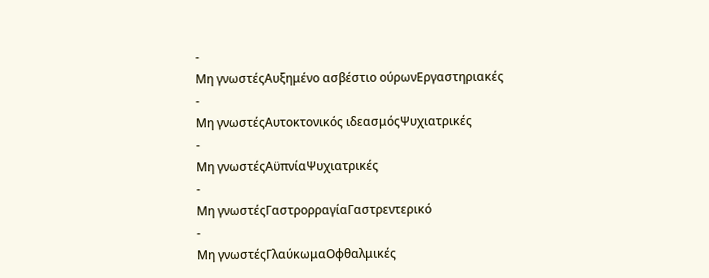-
Μη γνωστέςΑυξημένο ασβέστιο ούρωνΕργαστηριακές
-
Μη γνωστέςΑυτοκτονικός ιδεασμόςΨυχιατρικές
-
Μη γνωστέςΑϋπνίαΨυχιατρικές
-
Μη γνωστέςΓαστρορραγίαΓαστρεντερικό
-
Μη γνωστέςΓλαύκωμαΟφθαλμικές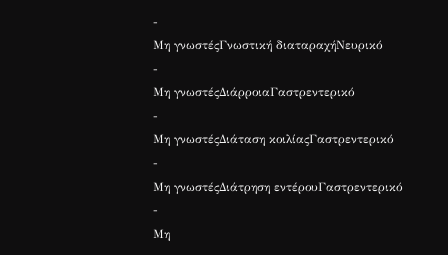-
Μη γνωστέςΓνωστική διαταραχήΝευρικό
-
Μη γνωστέςΔιάρροιαΓαστρεντερικό
-
Μη γνωστέςΔιάταση κοιλίαςΓαστρεντερικό
-
Μη γνωστέςΔιάτρηση εντέρουΓαστρεντερικό
-
Μη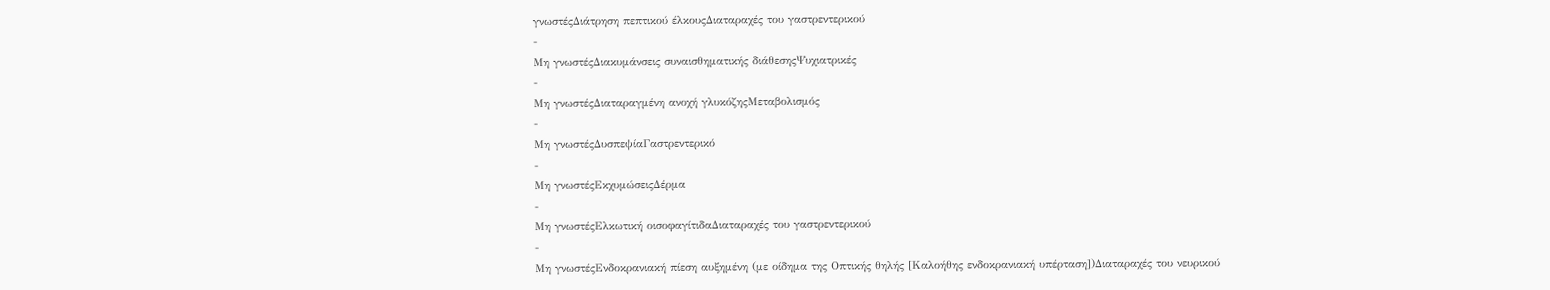γνωστέςΔιάτρηση πεπτικού έλκουςΔιαταραχές του γαστρεντερικού
-
Μη γνωστέςΔιακυμάνσεις συναισθηματικής διάθεσηςΨυχιατρικές
-
Μη γνωστέςΔιαταραγμένη ανοχή γλυκόζηςΜεταβολισμός
-
Μη γνωστέςΔυσπεψίαΓαστρεντερικό
-
Μη γνωστέςΕκχυμώσειςΔέρμα
-
Μη γνωστέςΕλκωτική οισοφαγίτιδαΔιαταραχές του γαστρεντερικού
-
Μη γνωστέςΕνδοκρανιακή πίεση αυξημένη (με οίδημα της Οπτικής θηλής [Καλοήθης ενδοκρανιακή υπέρταση])Διαταραχές του νευρικού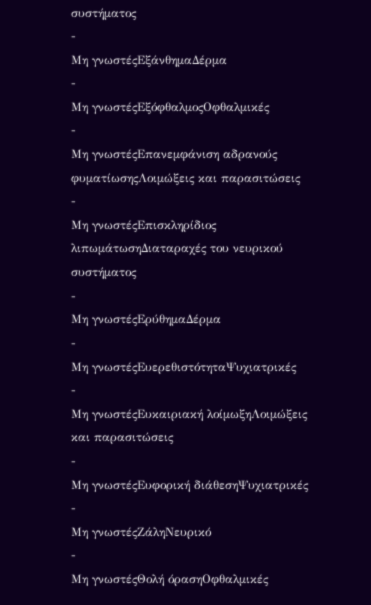συστήματος
-
Μη γνωστέςΕξάνθημαΔέρμα
-
Μη γνωστέςΕξόφθαλμοςΟφθαλμικές
-
Μη γνωστέςΕπανεμφάνιση αδρανούς φυματίωσηςΛοιμώξεις και παρασιτώσεις
-
Μη γνωστέςΕπισκληρίδιος λιπωμάτωσηΔιαταραχές του νευρικού συστήματος
-
Μη γνωστέςΕρύθημαΔέρμα
-
Μη γνωστέςΕυερεθιστότηταΨυχιατρικές
-
Μη γνωστέςΕυκαιριακή λοίμωξηΛοιμώξεις και παρασιτώσεις
-
Μη γνωστέςΕυφορική διάθεσηΨυχιατρικές
-
Μη γνωστέςΖάληΝευρικό
-
Μη γνωστέςΘολή όρασηΟφθαλμικές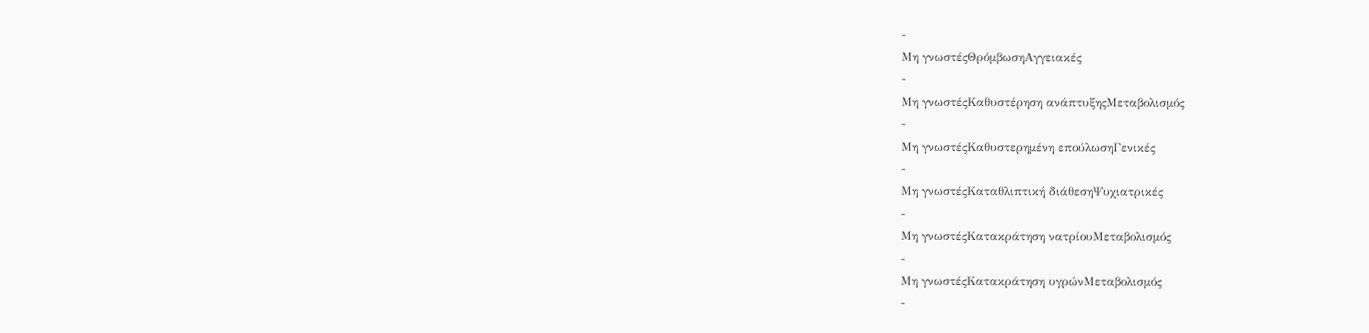-
Μη γνωστέςΘρόμβωσηΑγγειακές
-
Μη γνωστέςΚαθυστέρηση ανάπτυξηςΜεταβολισμός
-
Μη γνωστέςΚαθυστερημένη επούλωσηΓενικές
-
Μη γνωστέςΚαταθλιπτική διάθεσηΨυχιατρικές
-
Μη γνωστέςΚατακράτηση νατρίουΜεταβολισμός
-
Μη γνωστέςΚατακράτηση υγρώνΜεταβολισμός
-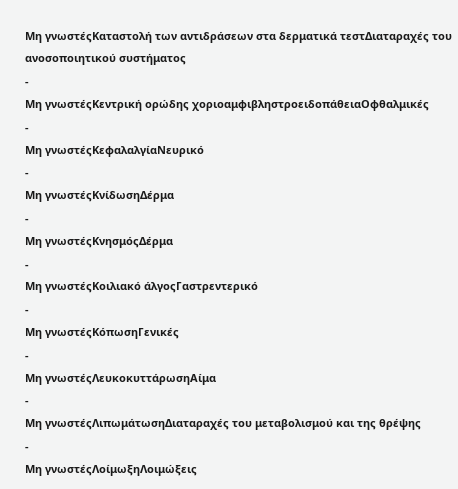Μη γνωστέςΚαταστολή των αντιδράσεων στα δερματικά τεστΔιαταραχές του ανοσοποιητικού συστήματος
-
Μη γνωστέςΚεντρική ορώδης χοριοαμφιβληστροειδοπάθειαΟφθαλμικές
-
Μη γνωστέςΚεφαλαλγίαΝευρικό
-
Μη γνωστέςΚνίδωσηΔέρμα
-
Μη γνωστέςΚνησμόςΔέρμα
-
Μη γνωστέςΚοιλιακό άλγοςΓαστρεντερικό
-
Μη γνωστέςΚόπωσηΓενικές
-
Μη γνωστέςΛευκοκυττάρωσηΑίμα
-
Μη γνωστέςΛιπωμάτωσηΔιαταραχές του μεταβολισμού και της θρέψης
-
Μη γνωστέςΛοίμωξηΛοιμώξεις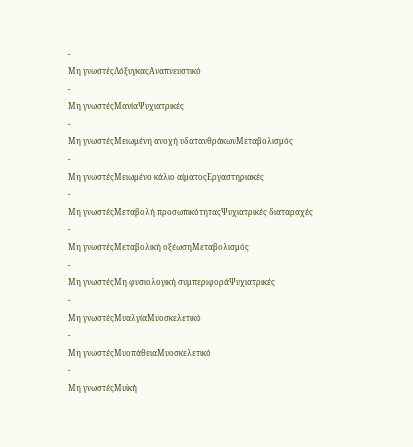-
Μη γνωστέςΛόξυγκαςΑναπνευστικό
-
Μη γνωστέςΜανίαΨυχιατρικές
-
Μη γνωστέςΜειωμένη ανοχή υδατανθράκωνΜεταβολισμός
-
Μη γνωστέςΜειωμένο κάλιο αίματοςΕργαστηριακές
-
Μη γνωστέςΜεταβολή προσωπικότηταςΨυχιατρικές διαταραχές
-
Μη γνωστέςΜεταβολική οξέωσηΜεταβολισμός
-
Μη γνωστέςΜη φυσιολογική συμπεριφοράΨυχιατρικές
-
Μη γνωστέςΜυαλγίαΜυοσκελετικό
-
Μη γνωστέςΜυοπάθειαΜυοσκελετικό
-
Μη γνωστέςΜυϊκή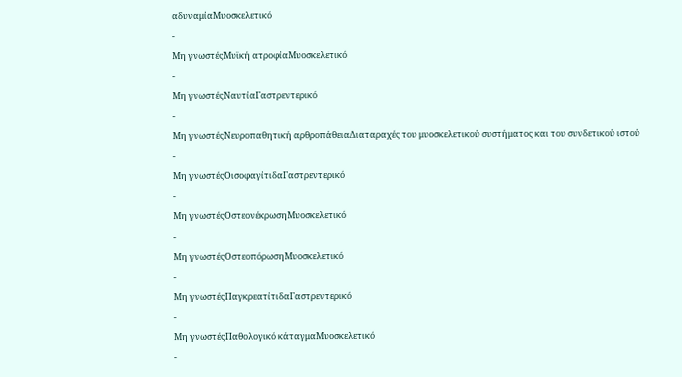αδυναμίαΜυοσκελετικό
-
Μη γνωστέςΜυϊκή ατροφίαΜυοσκελετικό
-
Μη γνωστέςΝαυτίαΓαστρεντερικό
-
Μη γνωστέςΝευροπαθητική αρθροπάθειαΔιαταραχές του μυοσκελετικού συστήματος και του συνδετικού ιστού
-
Μη γνωστέςΟισοφαγίτιδαΓαστρεντερικό
-
Μη γνωστέςΟστεονέκρωσηΜυοσκελετικό
-
Μη γνωστέςΟστεοπόρωσηΜυοσκελετικό
-
Μη γνωστέςΠαγκρεατίτιδαΓαστρεντερικό
-
Μη γνωστέςΠαθολογικό κάταγμαΜυοσκελετικό
-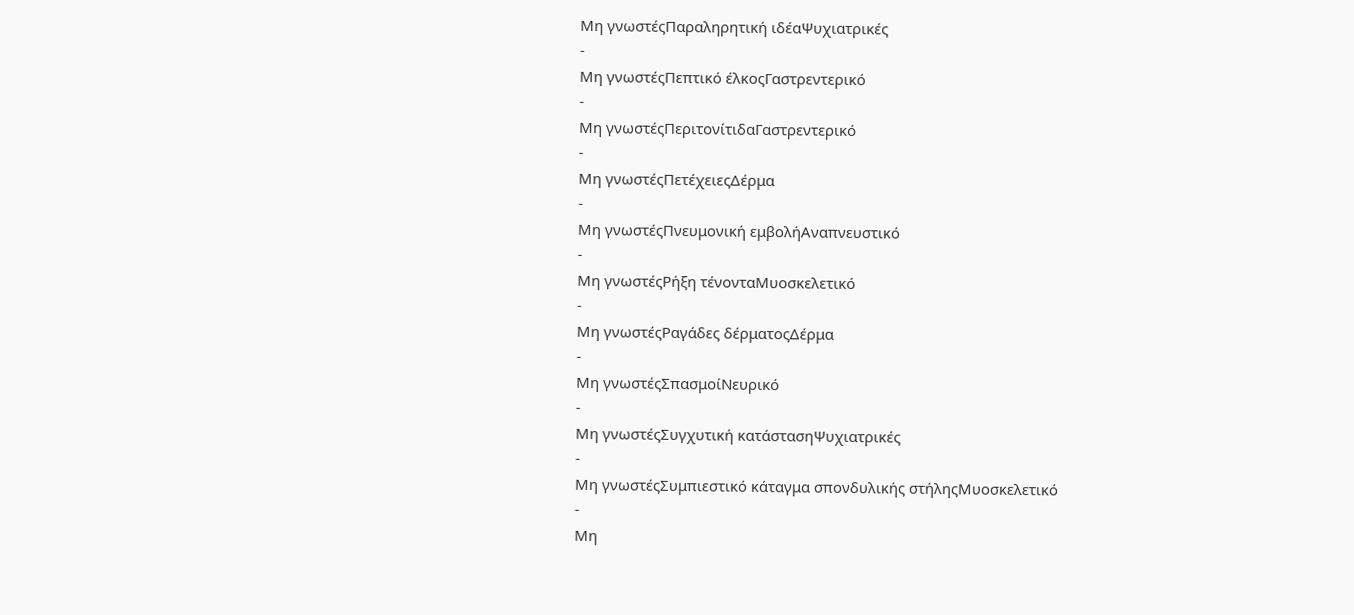Μη γνωστέςΠαραληρητική ιδέαΨυχιατρικές
-
Μη γνωστέςΠεπτικό έλκοςΓαστρεντερικό
-
Μη γνωστέςΠεριτονίτιδαΓαστρεντερικό
-
Μη γνωστέςΠετέχειεςΔέρμα
-
Μη γνωστέςΠνευμονική εμβολήΑναπνευστικό
-
Μη γνωστέςΡήξη τένονταΜυοσκελετικό
-
Μη γνωστέςΡαγάδες δέρματοςΔέρμα
-
Μη γνωστέςΣπασμοίΝευρικό
-
Μη γνωστέςΣυγχυτική κατάστασηΨυχιατρικές
-
Μη γνωστέςΣυμπιεστικό κάταγμα σπονδυλικής στήληςΜυοσκελετικό
-
Μη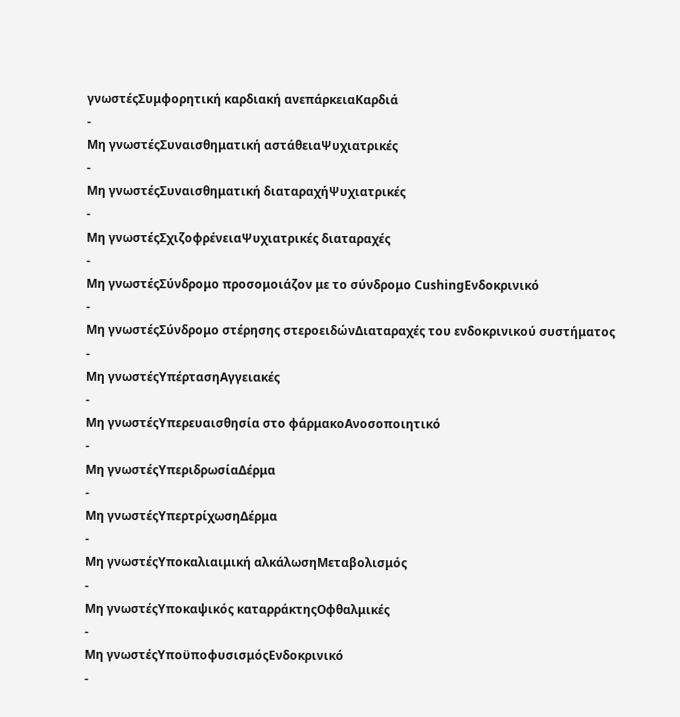γνωστέςΣυμφορητική καρδιακή ανεπάρκειαΚαρδιά
-
Μη γνωστέςΣυναισθηματική αστάθειαΨυχιατρικές
-
Μη γνωστέςΣυναισθηματική διαταραχήΨυχιατρικές
-
Μη γνωστέςΣχιζοφρένειαΨυχιατρικές διαταραχές
-
Μη γνωστέςΣύνδρομο προσομοιάζον με το σύνδρομο CushingΕνδοκρινικό
-
Μη γνωστέςΣύνδρομο στέρησης στεροειδώνΔιαταραχές του ενδοκρινικού συστήματος
-
Μη γνωστέςΥπέρτασηΑγγειακές
-
Μη γνωστέςΥπερευαισθησία στο φάρμακοΑνοσοποιητικό
-
Μη γνωστέςΥπεριδρωσίαΔέρμα
-
Μη γνωστέςΥπερτρίχωσηΔέρμα
-
Μη γνωστέςΥποκαλιαιμική αλκάλωσηΜεταβολισμός
-
Μη γνωστέςΥποκαψικός καταρράκτηςΟφθαλμικές
-
Μη γνωστέςΥποϋποφυσισμόςΕνδοκρινικό
-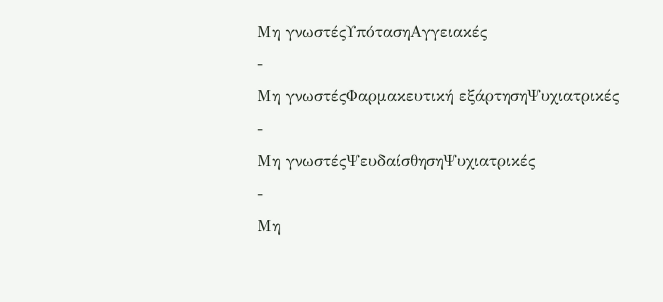Μη γνωστέςΥπότασηΑγγειακές
-
Μη γνωστέςΦαρμακευτική εξάρτησηΨυχιατρικές
-
Μη γνωστέςΨευδαίσθησηΨυχιατρικές
-
Μη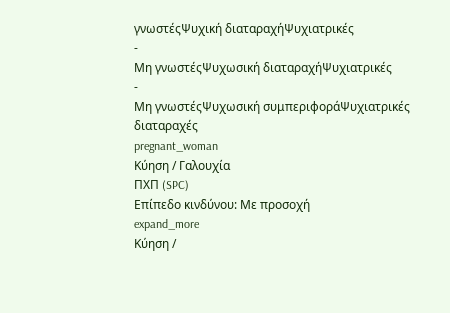γνωστέςΨυχική διαταραχήΨυχιατρικές
-
Μη γνωστέςΨυχωσική διαταραχήΨυχιατρικές
-
Μη γνωστέςΨυχωσική συμπεριφοράΨυχιατρικές διαταραχές
pregnant_woman
Κύηση / Γαλουχία
ΠΧΠ (SPC)
Επίπεδο κινδύνου: Με προσοχή
expand_more
Κύηση /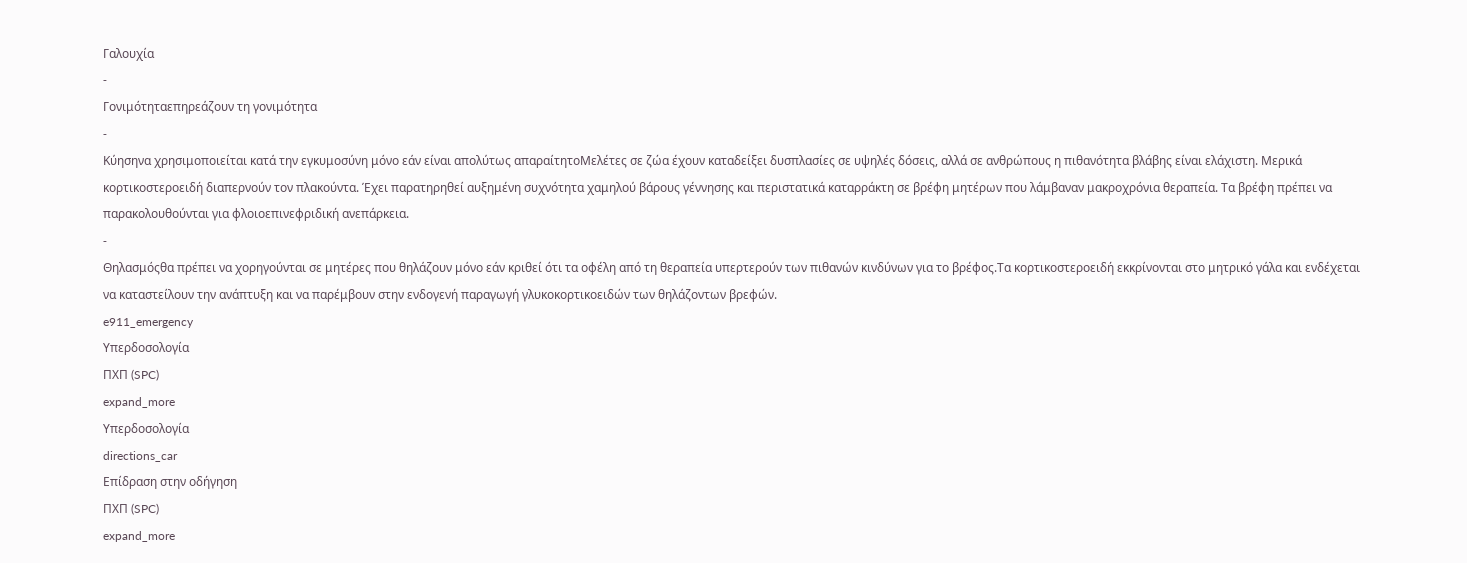Γαλουχία
-
Γονιμότηταεπηρεάζουν τη γονιμότητα
-
Κύησηνα χρησιμοποιείται κατά την εγκυμοσύνη μόνο εάν είναι απολύτως απαραίτητοΜελέτες σε ζώα έχουν καταδείξει δυσπλασίες σε υψηλές δόσεις, αλλά σε ανθρώπους η πιθανότητα βλάβης είναι ελάχιστη. Μερικά κορτικοστεροειδή διαπερνούν τον πλακούντα. Έχει παρατηρηθεί αυξημένη συχνότητα χαμηλού βάρους γέννησης και περιστατικά καταρράκτη σε βρέφη μητέρων που λάμβαναν μακροχρόνια θεραπεία. Τα βρέφη πρέπει να παρακολουθούνται για φλοιοεπινεφριδική ανεπάρκεια.
-
Θηλασμόςθα πρέπει να χορηγούνται σε μητέρες που θηλάζουν μόνο εάν κριθεί ότι τα οφέλη από τη θεραπεία υπερτερούν των πιθανών κινδύνων για το βρέφος.Τα κορτικοστεροειδή εκκρίνονται στο μητρικό γάλα και ενδέχεται να καταστείλουν την ανάπτυξη και να παρέμβουν στην ενδογενή παραγωγή γλυκοκορτικοειδών των θηλάζοντων βρεφών.
e911_emergency
Υπερδοσολογία
ΠΧΠ (SPC)
expand_more
Υπερδοσολογία
directions_car
Επίδραση στην οδήγηση
ΠΧΠ (SPC)
expand_more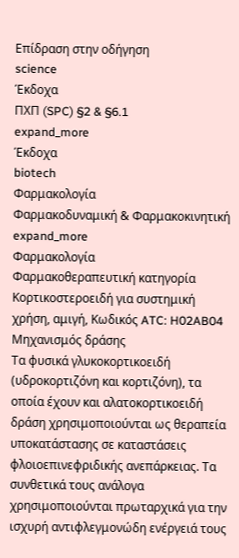Επίδραση στην οδήγηση
science
Έκδοχα
ΠΧΠ (SPC) §2 & §6.1
expand_more
Έκδοχα
biotech
Φαρμακολογία
Φαρμακοδυναμική & Φαρμακοκινητική
expand_more
Φαρμακολογία
Φαρμακοθεραπευτική κατηγορία
Kορτικοστεροειδή για συστημική χρήση, αμιγή, Κωδικός ATC: H02AB04
Μηχανισμός δράσης
Τα φυσικά γλυκοκορτικοειδή (υδροκορτιζόνη και κορτιζόνη), τα οποία έχουν και αλατοκορτικοειδή δράση χρησιμοποιούνται ως θεραπεία υποκατάστασης σε καταστάσεις φλοιοεπινεφριδικής ανεπάρκειας. Τα συνθετικά τους ανάλογα χρησιμοποιούνται πρωταρχικά για την ισχυρή αντιφλεγμονώδη ενέργειά τους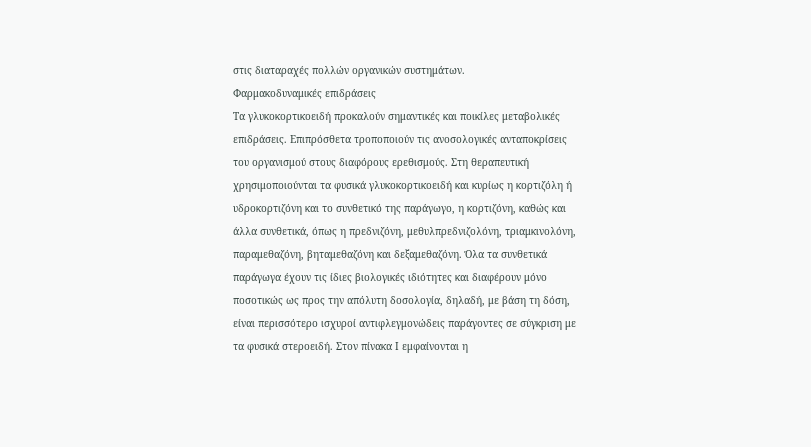στις διαταραχές πολλών οργανικών συστημάτων.
Φαρμακοδυναμικές επιδράσεις
Τα γλυκοκορτικοειδή προκαλούν σημαντικές και ποικίλες μεταβολικές επιδράσεις. Επιπρόσθετα τροποποιούν τις ανοσολογικές ανταποκρίσεις του οργανισμού στους διαφόρους ερεθισμούς. Στη θεραπευτική χρησιμοποιούνται τα φυσικά γλυκοκορτικοειδή και κυρίως η κορτιζόλη ή υδροκορτιζόνη και το συνθετικό της παράγωγο, η κορτιζόνη, καθώς και άλλα συνθετικά, όπως η πρεδνιζόνη, μεθυλπρεδνιζολόνη, τριαμκινολόνη, παραμεθαζόνη, βηταμεθαζόνη και δεξαμεθαζόνη. Όλα τα συνθετικά παράγωγα έχουν τις ίδιες βιολογικές ιδιότητες και διαφέρουν μόνο ποσοτικώς ως προς την απόλυτη δοσολογία, δηλαδή, με βάση τη δόση, είναι περισσότερο ισχυροί αντιφλεγμονώδεις παράγοντες σε σύγκριση με τα φυσικά στεροειδή. Στον πίνακα Ι εμφαίνονται η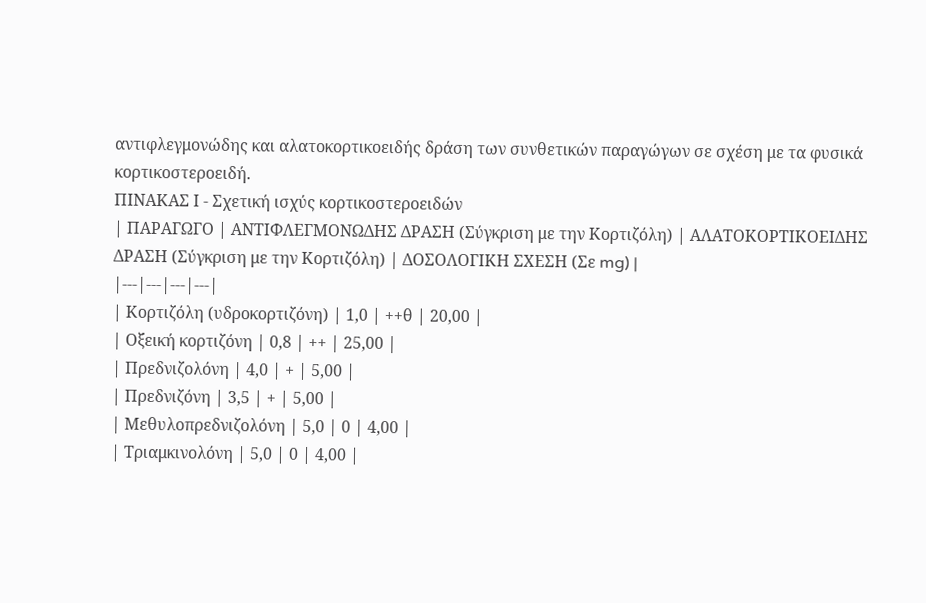αντιφλεγμονώδης και αλατοκορτικοειδής δράση των συνθετικών παραγώγων σε σχέση με τα φυσικά κορτικοστεροειδή.
ΠΙΝΑΚΑΣ Ι - Σχετική ισχύς κορτικοστεροειδών
| ΠΑΡΑΓΩΓΟ | ΑΝΤΙΦΛΕΓΜΟΝΩΔΗΣ ΔΡΑΣΗ (Σύγκριση με την Κορτιζόλη) | ΑΛΑΤΟΚΟΡΤΙΚΟΕΙΔΗΣ ΔΡΑΣΗ (Σύγκριση με την Κορτιζόλη) | ΔΟΣΟΛΟΓΙΚΗ ΣΧΕΣΗ (Σε mg) |
|---|---|---|---|
| Κορτιζόλη (υδροκορτιζόνη) | 1,0 | ++θ | 20,00 |
| Οξεική κορτιζόνη | 0,8 | ++ | 25,00 |
| Πρεδνιζολόνη | 4,0 | + | 5,00 |
| Πρεδνιζόνη | 3,5 | + | 5,00 |
| Μεθυλοπρεδνιζολόνη | 5,0 | 0 | 4,00 |
| Τριαμκινολόνη | 5,0 | 0 | 4,00 |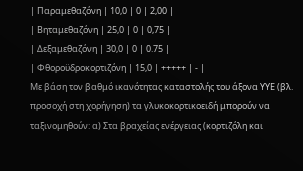| Παραμεθαζόνη | 10,0 | 0 | 2,00 |
| Βηταμεθαζόνη | 25,0 | 0 | 0,75 |
| Δεξαμεθαζόνη | 30,0 | 0 | 0.75 |
| Φθοροϋδροκορτιζόνη | 15,0 | +++++ | - |
Με βάση τον βαθμό ικανότητας καταστολής του άξονα ΥΥΕ (βλ. προσοχή στη χορήγηση) τα γλυκοκορτικοειδή μπορούν να ταξινομηθούν: α) Στα βραχείας ενέργειας (κορτιζόλη και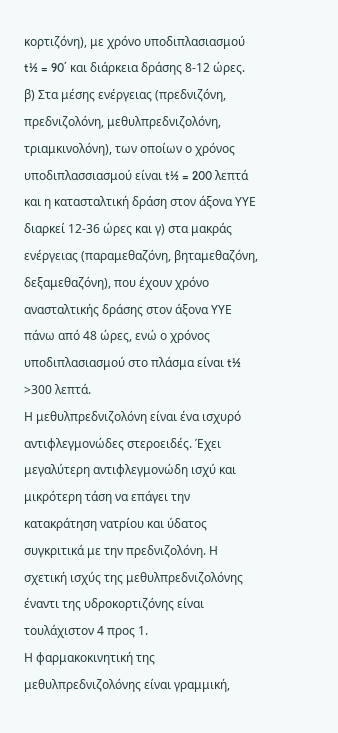κορτιζόνη), με χρόνο υποδιπλασιασμού t½ = 90΄ και διάρκεια δράσης 8-12 ώρες. β) Στα μέσης ενέργειας (πρεδνιζόνη, πρεδνιζολόνη, μεθυλπρεδνιζολόνη, τριαμκινολόνη), των οποίων ο χρόνος υποδιπλασσιασμού είναι t½ = 200 λεπτά και η κατασταλτική δράση στον άξονα ΥΥΕ διαρκεί 12-36 ώρες και γ) στα μακράς ενέργειας (παραμεθαζόνη, βηταμεθαζόνη, δεξαμεθαζόνη), που έχουν χρόνο ανασταλτικής δράσης στον άξονα ΥΥΕ πάνω από 48 ώρες, ενώ ο χρόνος υποδιπλασιασμού στο πλάσμα είναι t½ >300 λεπτά.
Η μεθυλπρεδνιζολόνη είναι ένα ισχυρό αντιφλεγμονώδες στεροειδές. Έχει μεγαλύτερη αντιφλεγμονώδη ισχύ και μικρότερη τάση να επάγει την κατακράτηση νατρίου και ύδατος συγκριτικά με την πρεδνιζολόνη. Η σχετική ισχύς της μεθυλπρεδνιζολόνης έναντι της υδροκορτιζόνης είναι τουλάχιστον 4 προς 1.
Η φαρμακοκινητική της μεθυλπρεδνιζολόνης είναι γραμμική,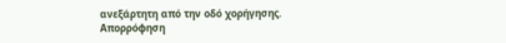ανεξάρτητη από την οδό χορήγησης.
Απορρόφηση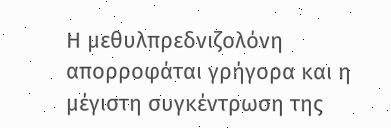Η μεθυλπρεδνιζολόνη απορροφάται γρήγορα και η μέγιστη συγκέντρωση της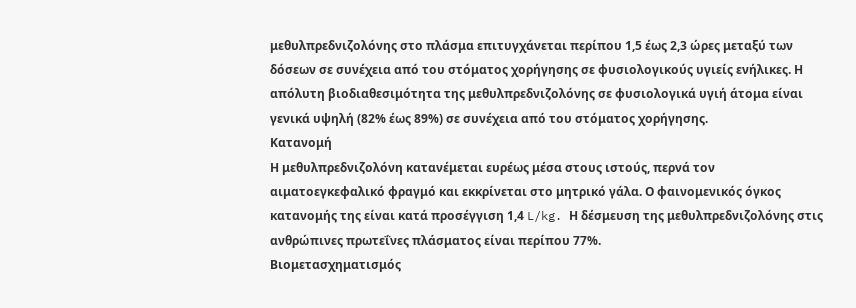μεθυλπρεδνιζολόνης στο πλάσμα επιτυγχάνεται περίπου 1,5 έως 2,3 ώρες μεταξύ των δόσεων σε συνέχεια από του στόματος χορήγησης σε φυσιολογικούς υγιείς ενήλικες. Η απόλυτη βιοδιαθεσιμότητα της μεθυλπρεδνιζολόνης σε φυσιολογικά υγιή άτομα είναι γενικά υψηλή (82% έως 89%) σε συνέχεια από του στόματος χορήγησης.
Κατανομή
Η μεθυλπρεδνιζολόνη κατανέμεται ευρέως μέσα στους ιστούς, περνά τον αιματοεγκεφαλικό φραγμό και εκκρίνεται στο μητρικό γάλα. Ο φαινομενικός όγκος κατανομής της είναι κατά προσέγγιση 1,4 L/kg. Η δέσμευση της μεθυλπρεδνιζολόνης στις ανθρώπινες πρωτεΐνες πλάσματος είναι περίπου 77%.
Βιομετασχηματισμός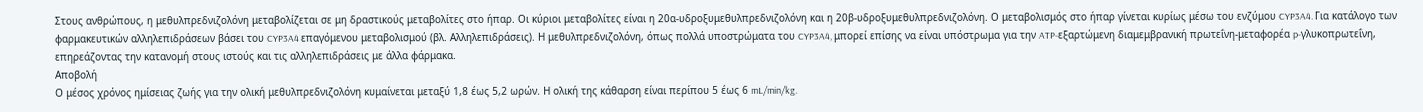Στους ανθρώπους, η μεθυλπρεδνιζολόνη μεταβολίζεται σε μη δραστικούς μεταβολίτες στο ήπαρ. Οι κύριοι μεταβολίτες είναι η 20α-υδροξυμεθυλπρεδνιζολόνη και η 20β-υδροξυμεθυλπρεδνιζολόνη. Ο μεταβολισμός στο ήπαρ γίνεται κυρίως μέσω του ενζύμου CYP3A4. Για κατάλογο των φαρμακευτικών αλληλεπιδράσεων βάσει του CYP3A4 επαγόμενου μεταβολισμού (βλ. Αλληλεπιδράσεις). Η μεθυλπρεδνιζολόνη, όπως πολλά υποστρώματα του CYP3A4, μπορεί επίσης να είναι υπόστρωμα για την ATP-εξαρτώμενη διαμεμβρανική πρωτεΐνη-μεταφορέα p-γλυκοπρωτεΐνη, επηρεάζοντας την κατανομή στους ιστούς και τις αλληλεπιδράσεις με άλλα φάρμακα.
Αποβολή
Ο μέσος χρόνος ημίσειας ζωής για την ολική μεθυλπρεδνιζολόνη κυμαίνεται μεταξύ 1,8 έως 5,2 ωρών. Η ολική της κάθαρση είναι περίπου 5 έως 6 mL/min/kg.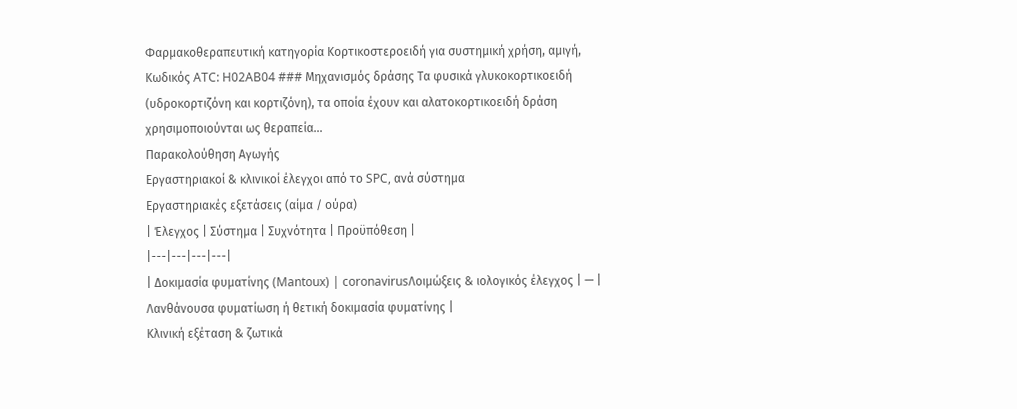Φαρμακοθεραπευτική κατηγορία Kορτικοστεροειδή για συστημική χρήση, αμιγή, Κωδικός ATC: H02AB04 ### Μηχανισμός δράσης Τα φυσικά γλυκοκορτικοειδή (υδροκορτιζόνη και κορτιζόνη), τα οποία έχουν και αλατοκορτικοειδή δράση χρησιμοποιούνται ως θεραπεία…
Παρακολούθηση Αγωγής
Εργαστηριακοί & κλινικοί έλεγχοι από το SPC, ανά σύστημα
Εργαστηριακές εξετάσεις (αίμα / ούρα)
| Έλεγχος | Σύστημα | Συχνότητα | Προϋπόθεση |
|---|---|---|---|
| Δοκιμασία φυματίνης (Mantoux) | coronavirusΛοιμώξεις & ιολογικός έλεγχος | — | Λανθάνουσα φυματίωση ή θετική δοκιμασία φυματίνης |
Κλινική εξέταση & ζωτικά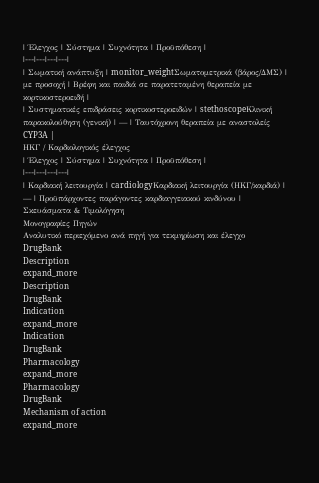| Έλεγχος | Σύστημα | Συχνότητα | Προϋπόθεση |
|---|---|---|---|
| Σωματική ανάπτυξη | monitor_weightΣωματομετρικά (βάρος/ΔΜΣ) | με προσοχή | Βρέφη και παιδιά σε παρατεταμένη θεραπεία με κορτικοστεροειδή |
| Συστηματικές επιδράσεις κορτικοστεροειδών | stethoscopeΚλινική παρακολούθηση (γενική) | — | Ταυτόχρονη θεραπεία με αναστολείς CYP3A |
ΗΚΓ / Καρδιολογικός έλεγχος
| Έλεγχος | Σύστημα | Συχνότητα | Προϋπόθεση |
|---|---|---|---|
| Καρδιακή λειτουργία | cardiologyΚαρδιακή λειτουργία (ΗΚΓ/καρδιά) | — | Προϋπάρχοντες παράγοντες καρδιαγγειακού κινδύνου |
Σκευάσματα & Τιμολόγηση
Μονογραφίες Πηγών
Αναλυτικό περιεχόμενο ανά πηγή για τεκμηρίωση και έλεγχο
DrugBank
Description
expand_more
Description
DrugBank
Indication
expand_more
Indication
DrugBank
Pharmacology
expand_more
Pharmacology
DrugBank
Mechanism of action
expand_more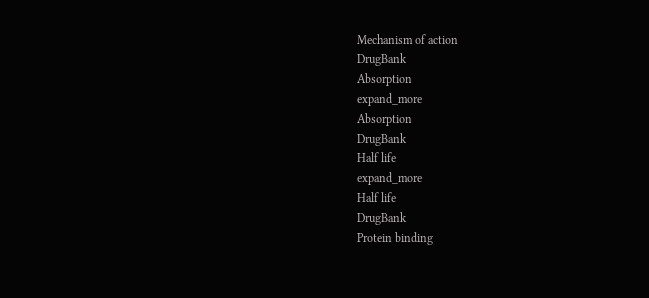Mechanism of action
DrugBank
Absorption
expand_more
Absorption
DrugBank
Half life
expand_more
Half life
DrugBank
Protein binding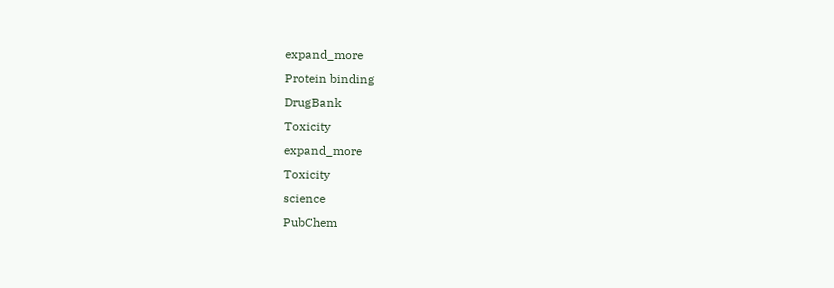expand_more
Protein binding
DrugBank
Toxicity
expand_more
Toxicity
science
PubChem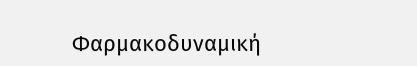Φαρμακοδυναμική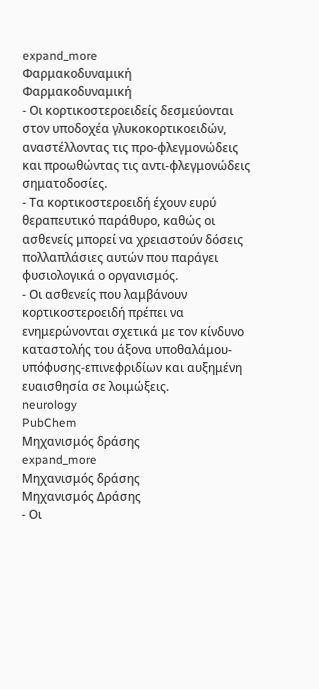expand_more
Φαρμακοδυναμική
Φαρμακοδυναμική
- Οι κορτικοστεροειδείς δεσμεύονται στον υποδοχέα γλυκοκορτικοειδών, αναστέλλοντας τις προ-φλεγμονώδεις και προωθώντας τις αντι-φλεγμονώδεις σηματοδοσίες.
- Τα κορτικοστεροειδή έχουν ευρύ θεραπευτικό παράθυρο, καθώς οι ασθενείς μπορεί να χρειαστούν δόσεις πολλαπλάσιες αυτών που παράγει φυσιολογικά ο οργανισμός.
- Οι ασθενείς που λαμβάνουν κορτικοστεροειδή πρέπει να ενημερώνονται σχετικά με τον κίνδυνο καταστολής του άξονα υποθαλάμου-υπόφυσης-επινεφριδίων και αυξημένη ευαισθησία σε λοιμώξεις.
neurology
PubChem
Μηχανισμός δράσης
expand_more
Μηχανισμός δράσης
Μηχανισμός Δράσης
- Οι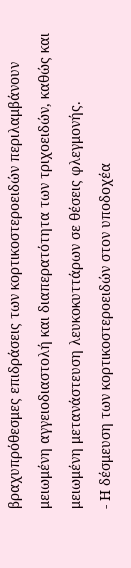βραχυπρόθεσμες επιδράσεις των κορτικοστεροειδών περιλαμβάνουν μειωμένη αγγειοδιαστολή και διαπερατότητα των τριχοειδών, καθώς και μειωμένη μετανάστευση λευκοκυττάρων σε θέσεις φλεγμονής.
- Η δέσμευση των κορτικοστεροειδών στον υποδοχέα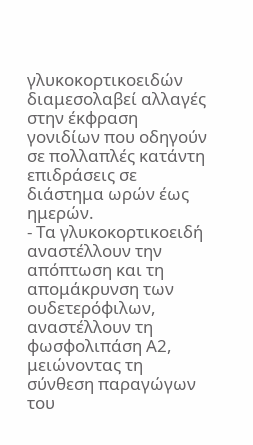γλυκοκορτικοειδών διαμεσολαβεί αλλαγές στην έκφραση γονιδίων που οδηγούν σε πολλαπλές κατάντη επιδράσεις σε διάστημα ωρών έως ημερών.
- Τα γλυκοκορτικοειδή αναστέλλουν την απόπτωση και τη απομάκρυνση των ουδετερόφιλων, αναστέλλουν τη φωσφολιπάση Α2, μειώνοντας τη σύνθεση παραγώγων του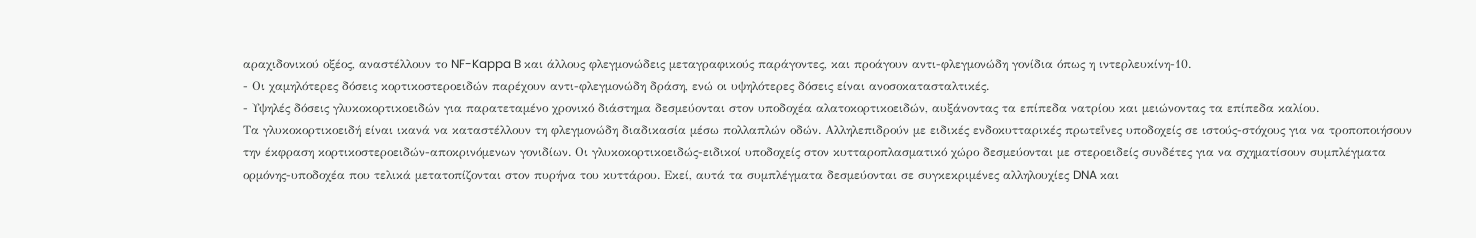αραχιδονικού οξέος, αναστέλλουν το NF-Kappa B και άλλους φλεγμονώδεις μεταγραφικούς παράγοντες, και προάγουν αντι-φλεγμονώδη γονίδια όπως η ιντερλευκίνη-10.
- Οι χαμηλότερες δόσεις κορτικοστεροειδών παρέχουν αντι-φλεγμονώδη δράση, ενώ οι υψηλότερες δόσεις είναι ανοσοκατασταλτικές.
- Υψηλές δόσεις γλυκοκορτικοειδών για παρατεταμένο χρονικό διάστημα δεσμεύονται στον υποδοχέα αλατοκορτικοειδών, αυξάνοντας τα επίπεδα νατρίου και μειώνοντας τα επίπεδα καλίου.
Τα γλυκοκορτικοειδή είναι ικανά να καταστέλλουν τη φλεγμονώδη διαδικασία μέσω πολλαπλών οδών. Αλληλεπιδρούν με ειδικές ενδοκυτταρικές πρωτεΐνες υποδοχείς σε ιστούς-στόχους για να τροποποιήσουν την έκφραση κορτικοστεροειδών-αποκρινόμενων γονιδίων. Οι γλυκοκορτικοειδώς-ειδικοί υποδοχείς στον κυτταροπλασματικό χώρο δεσμεύονται με στεροειδείς συνδέτες για να σχηματίσουν συμπλέγματα ορμόνης-υποδοχέα που τελικά μετατοπίζονται στον πυρήνα του κυττάρου. Εκεί, αυτά τα συμπλέγματα δεσμεύονται σε συγκεκριμένες αλληλουχίες DNA και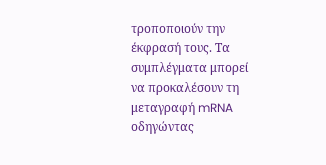τροποποιούν την έκφρασή τους. Τα συμπλέγματα μπορεί να προκαλέσουν τη μεταγραφή mRNA οδηγώντας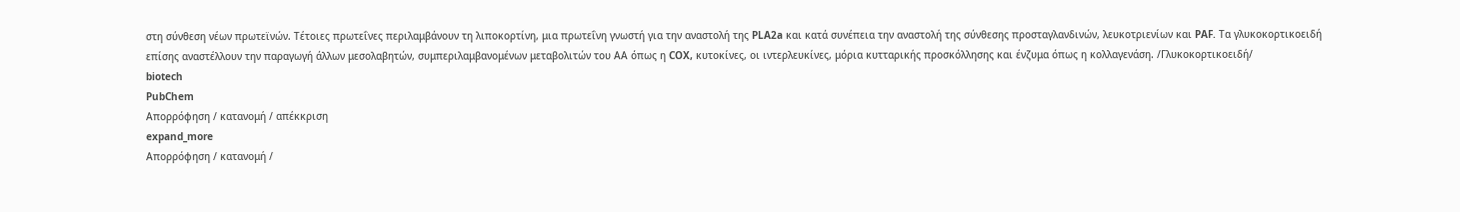στη σύνθεση νέων πρωτεϊνών. Τέτοιες πρωτεΐνες περιλαμβάνουν τη λιποκορτίνη, μια πρωτεΐνη γνωστή για την αναστολή της PLA2a και κατά συνέπεια την αναστολή της σύνθεσης προσταγλανδινών, λευκοτριενίων και PAF. Τα γλυκοκορτικοειδή επίσης αναστέλλουν την παραγωγή άλλων μεσολαβητών, συμπεριλαμβανομένων μεταβολιτών του ΑΑ όπως η COX, κυτοκίνες, οι ιντερλευκίνες, μόρια κυτταρικής προσκόλλησης και ένζυμα όπως η κολλαγενάση. /Γλυκοκορτικοειδή/
biotech
PubChem
Απορρόφηση / κατανομή / απέκκριση
expand_more
Απορρόφηση / κατανομή /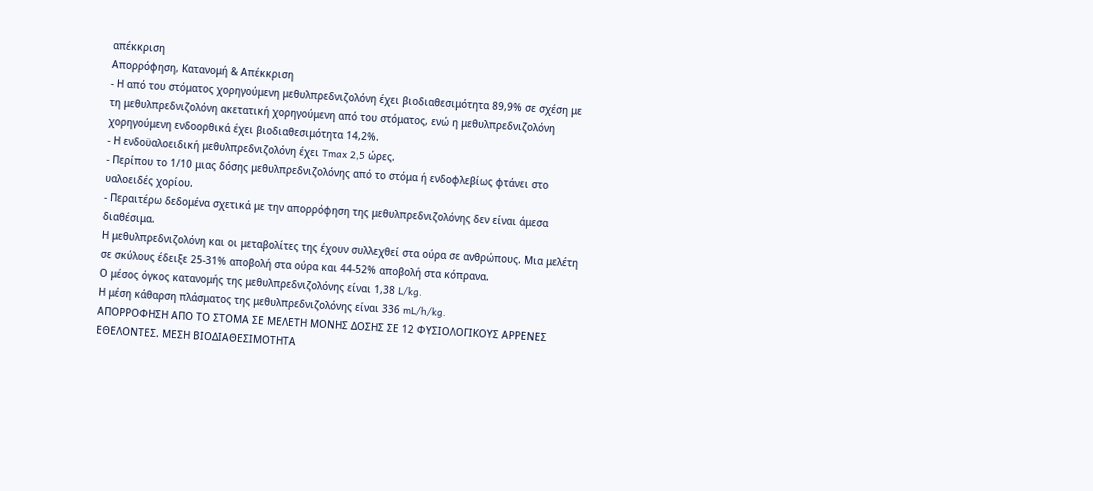απέκκριση
Απορρόφηση, Κατανομή & Απέκκριση
- Η από του στόματος χορηγούμενη μεθυλπρεδνιζολόνη έχει βιοδιαθεσιμότητα 89,9% σε σχέση με τη μεθυλπρεδνιζολόνη ακετατική χορηγούμενη από του στόματος, ενώ η μεθυλπρεδνιζολόνη χορηγούμενη ενδοορθικά έχει βιοδιαθεσιμότητα 14,2%.
- Η ενδοϋαλοειδική μεθυλπρεδνιζολόνη έχει Tmax 2,5 ώρες.
- Περίπου το 1/10 μιας δόσης μεθυλπρεδνιζολόνης από το στόμα ή ενδοφλεβίως φτάνει στο υαλοειδές χορίου.
- Περαιτέρω δεδομένα σχετικά με την απορρόφηση της μεθυλπρεδνιζολόνης δεν είναι άμεσα διαθέσιμα.
Η μεθυλπρεδνιζολόνη και οι μεταβολίτες της έχουν συλλεχθεί στα ούρα σε ανθρώπους. Μια μελέτη σε σκύλους έδειξε 25-31% αποβολή στα ούρα και 44-52% αποβολή στα κόπρανα.
Ο μέσος όγκος κατανομής της μεθυλπρεδνιζολόνης είναι 1,38 L/kg.
Η μέση κάθαρση πλάσματος της μεθυλπρεδνιζολόνης είναι 336 mL/h/kg.
ΑΠΟΡΡΟΦΗΣΗ ΑΠΟ ΤΟ ΣΤΟΜΑ ΣΕ ΜΕΛΕΤΗ ΜΟΝΗΣ ΔΟΣΗΣ ΣΕ 12 ΦΥΣΙΟΛΟΓΙΚΟΥΣ ΑΡΡΕΝΕΣ ΕΘΕΛΟΝΤΕΣ. ΜΕΣΗ ΒΙΟΔΙΑΘΕΣΙΜΟΤΗΤΑ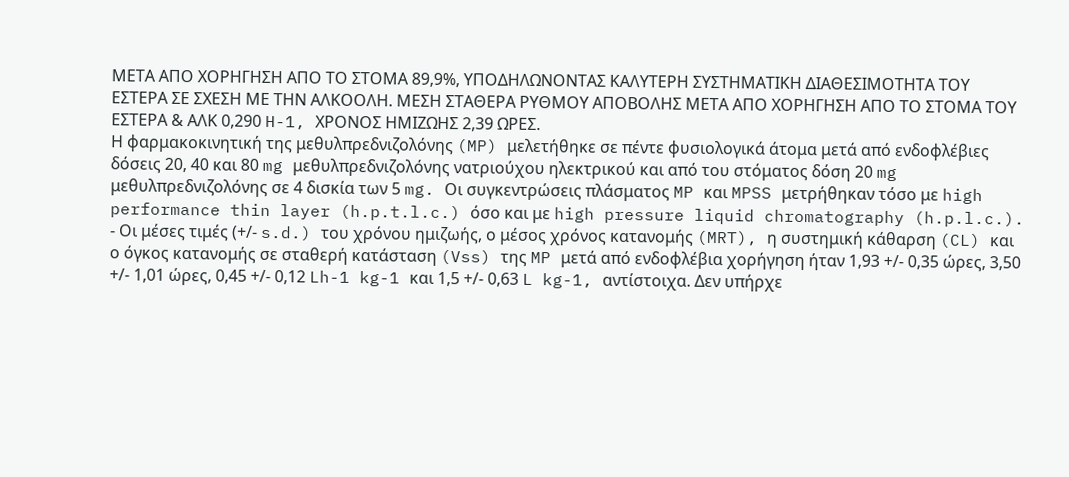ΜΕΤΑ ΑΠΟ ΧΟΡΗΓΗΣΗ ΑΠΟ ΤΟ ΣΤΟΜΑ 89,9%, ΥΠΟΔΗΛΩΝΟΝΤΑΣ ΚΑΛΥΤΕΡΗ ΣΥΣΤΗΜΑΤΙΚΗ ΔΙΑΘΕΣΙΜΟΤΗΤΑ ΤΟΥ ΕΣΤΕΡΑ ΣΕ ΣΧΕΣΗ ΜΕ ΤΗΝ ΑΛΚΟΟΛΗ. ΜΕΣΗ ΣΤΑΘΕΡΑ ΡΥΘΜΟΥ ΑΠΟΒΟΛΗΣ ΜΕΤΑ ΑΠΟ ΧΟΡΗΓΗΣΗ ΑΠΟ ΤΟ ΣΤΟΜΑ ΤΟΥ ΕΣΤΕΡΑ & ΑΛΚ 0,290 H-1, ΧΡΟΝΟΣ ΗΜΙΖΩΗΣ 2,39 ΩΡΕΣ.
Η φαρμακοκινητική της μεθυλπρεδνιζολόνης (MP) μελετήθηκε σε πέντε φυσιολογικά άτομα μετά από ενδοφλέβιες δόσεις 20, 40 και 80 mg μεθυλπρεδνιζολόνης νατριούχου ηλεκτρικού και από του στόματος δόση 20 mg μεθυλπρεδνιζολόνης σε 4 δισκία των 5 mg. Οι συγκεντρώσεις πλάσματος MP και MPSS μετρήθηκαν τόσο με high performance thin layer (h.p.t.l.c.) όσο και με high pressure liquid chromatography (h.p.l.c.).
- Οι μέσες τιμές (+/- s.d.) του χρόνου ημιζωής, ο μέσος χρόνος κατανομής (MRT), η συστημική κάθαρση (CL) και ο όγκος κατανομής σε σταθερή κατάσταση (Vss) της MP μετά από ενδοφλέβια χορήγηση ήταν 1,93 +/- 0,35 ώρες, 3,50 +/- 1,01 ώρες, 0,45 +/- 0,12 Lh-1 kg-1 και 1,5 +/- 0,63 L kg-1, αντίστοιχα. Δεν υπήρχε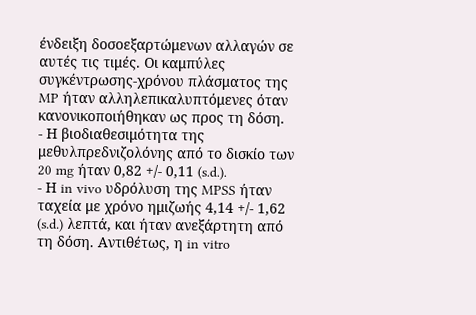ένδειξη δοσοεξαρτώμενων αλλαγών σε αυτές τις τιμές. Οι καμπύλες συγκέντρωσης-χρόνου πλάσματος της MP ήταν αλληλεπικαλυπτόμενες όταν κανονικοποιήθηκαν ως προς τη δόση.
- Η βιοδιαθεσιμότητα της μεθυλπρεδνιζολόνης από το δισκίο των 20 mg ήταν 0,82 +/- 0,11 (s.d.).
- Η in vivo υδρόλυση της MPSS ήταν ταχεία με χρόνο ημιζωής 4,14 +/- 1,62 (s.d.) λεπτά, και ήταν ανεξάρτητη από τη δόση. Αντιθέτως, η in vitro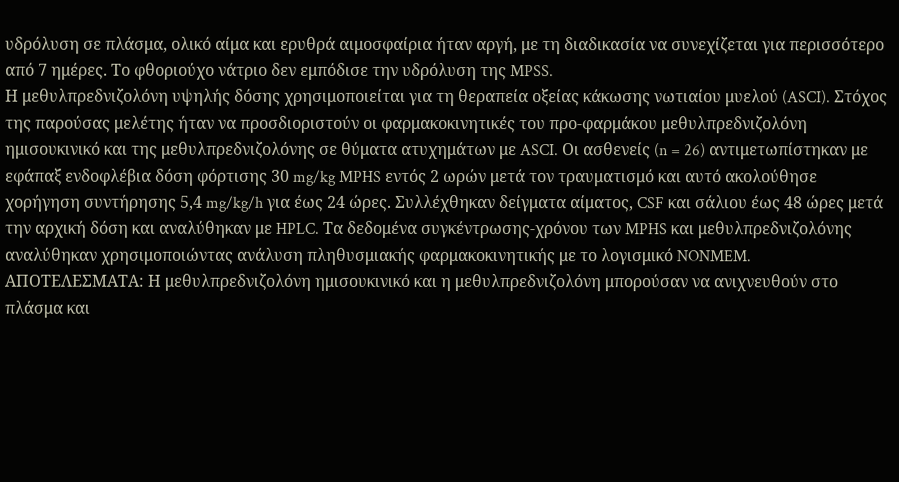υδρόλυση σε πλάσμα, ολικό αίμα και ερυθρά αιμοσφαίρια ήταν αργή, με τη διαδικασία να συνεχίζεται για περισσότερο από 7 ημέρες. Το φθοριούχο νάτριο δεν εμπόδισε την υδρόλυση της MPSS.
Η μεθυλπρεδνιζολόνη υψηλής δόσης χρησιμοποιείται για τη θεραπεία οξείας κάκωσης νωτιαίου μυελού (ASCI). Στόχος της παρούσας μελέτης ήταν να προσδιοριστούν οι φαρμακοκινητικές του προ-φαρμάκου μεθυλπρεδνιζολόνη ημισουκινικό και της μεθυλπρεδνιζολόνης σε θύματα ατυχημάτων με ASCI. Οι ασθενείς (n = 26) αντιμετωπίστηκαν με εφάπαξ ενδοφλέβια δόση φόρτισης 30 mg/kg MPHS εντός 2 ωρών μετά τον τραυματισμό και αυτό ακολούθησε χορήγηση συντήρησης 5,4 mg/kg/h για έως 24 ώρες. Συλλέχθηκαν δείγματα αίματος, CSF και σάλιου έως 48 ώρες μετά την αρχική δόση και αναλύθηκαν με HPLC. Τα δεδομένα συγκέντρωσης-χρόνου των MPHS και μεθυλπρεδνιζολόνης αναλύθηκαν χρησιμοποιώντας ανάλυση πληθυσμιακής φαρμακοκινητικής με το λογισμικό NONMEM.
ΑΠΟΤΕΛΕΣΜΑΤΑ: Η μεθυλπρεδνιζολόνη ημισουκινικό και η μεθυλπρεδνιζολόνη μπορούσαν να ανιχνευθούν στο πλάσμα και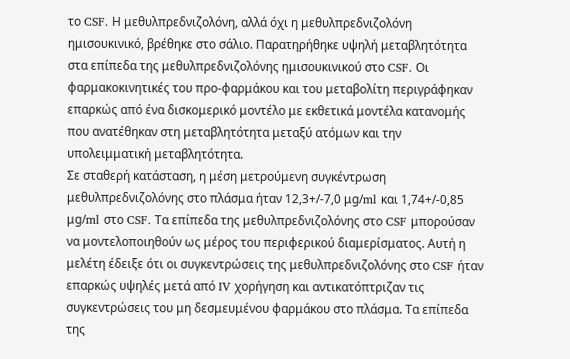το CSF. Η μεθυλπρεδνιζολόνη, αλλά όχι η μεθυλπρεδνιζολόνη ημισουκινικό, βρέθηκε στο σάλιο. Παρατηρήθηκε υψηλή μεταβλητότητα στα επίπεδα της μεθυλπρεδνιζολόνης ημισουκινικού στο CSF. Οι φαρμακοκινητικές του προ-φαρμάκου και του μεταβολίτη περιγράφηκαν επαρκώς από ένα δισκομερικό μοντέλο με εκθετικά μοντέλα κατανομής που ανατέθηκαν στη μεταβλητότητα μεταξύ ατόμων και την υπολειμματική μεταβλητότητα.
Σε σταθερή κατάσταση, η μέση μετρούμενη συγκέντρωση μεθυλπρεδνιζολόνης στο πλάσμα ήταν 12,3+/-7,0 μg/ml και 1,74+/-0,85 μg/ml στο CSF. Τα επίπεδα της μεθυλπρεδνιζολόνης στο CSF μπορούσαν να μοντελοποιηθούν ως μέρος του περιφερικού διαμερίσματος. Αυτή η μελέτη έδειξε ότι οι συγκεντρώσεις της μεθυλπρεδνιζολόνης στο CSF ήταν επαρκώς υψηλές μετά από IV χορήγηση και αντικατόπτριζαν τις συγκεντρώσεις του μη δεσμευμένου φαρμάκου στο πλάσμα. Τα επίπεδα της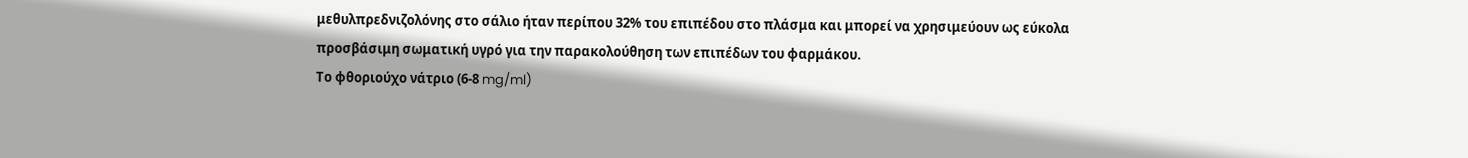μεθυλπρεδνιζολόνης στο σάλιο ήταν περίπου 32% του επιπέδου στο πλάσμα και μπορεί να χρησιμεύουν ως εύκολα προσβάσιμη σωματική υγρό για την παρακολούθηση των επιπέδων του φαρμάκου.
Το φθοριούχο νάτριο (6-8 mg/ml)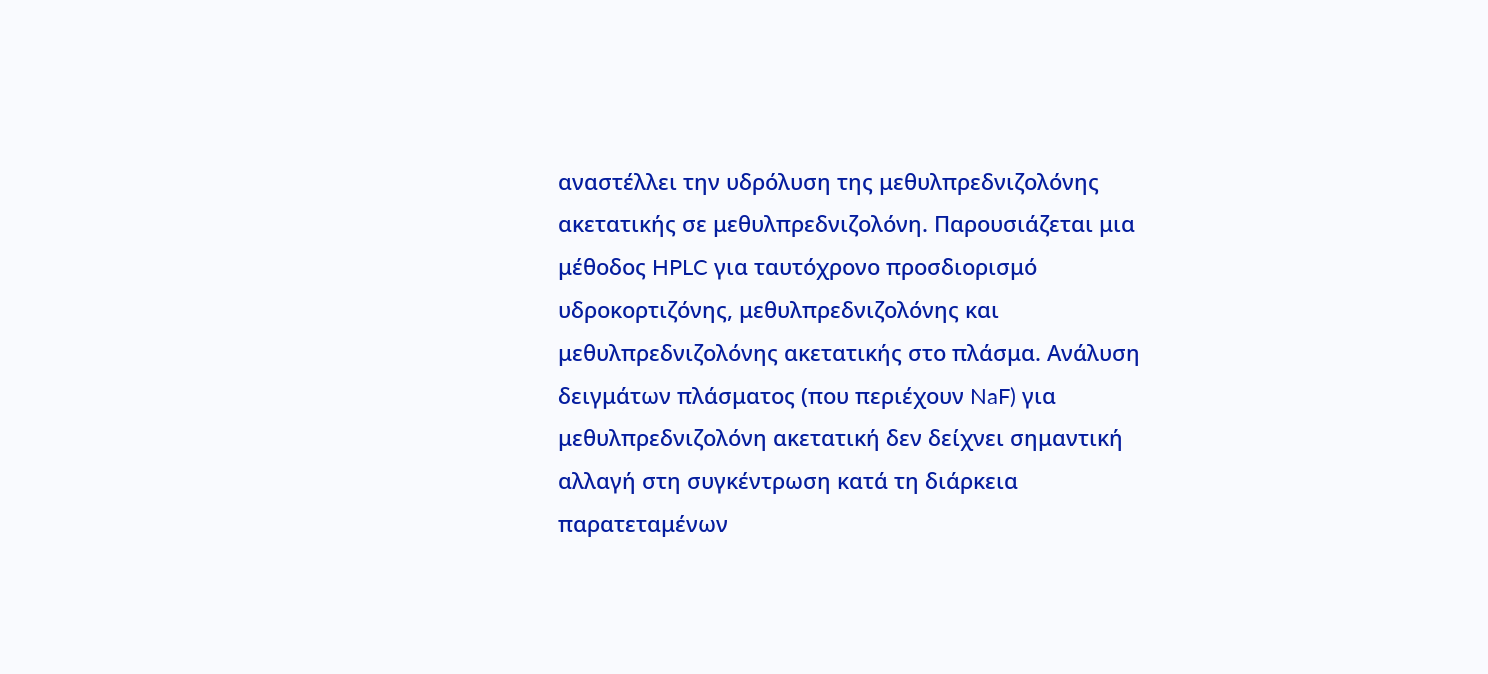αναστέλλει την υδρόλυση της μεθυλπρεδνιζολόνης ακετατικής σε μεθυλπρεδνιζολόνη. Παρουσιάζεται μια μέθοδος HPLC για ταυτόχρονο προσδιορισμό υδροκορτιζόνης, μεθυλπρεδνιζολόνης και μεθυλπρεδνιζολόνης ακετατικής στο πλάσμα. Ανάλυση δειγμάτων πλάσματος (που περιέχουν NaF) για μεθυλπρεδνιζολόνη ακετατική δεν δείχνει σημαντική αλλαγή στη συγκέντρωση κατά τη διάρκεια παρατεταμένων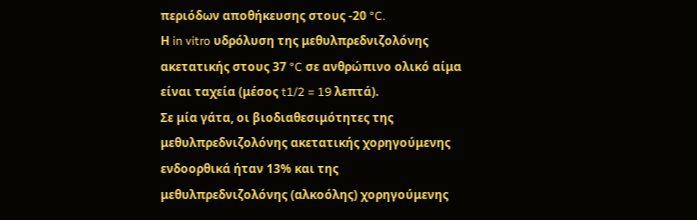περιόδων αποθήκευσης στους -20 °C.
Η in vitro υδρόλυση της μεθυλπρεδνιζολόνης ακετατικής στους 37 °C σε ανθρώπινο ολικό αίμα είναι ταχεία (μέσος t1/2 = 19 λεπτά).
Σε μία γάτα, οι βιοδιαθεσιμότητες της μεθυλπρεδνιζολόνης ακετατικής χορηγούμενης ενδοορθικά ήταν 13% και της μεθυλπρεδνιζολόνης (αλκοόλης) χορηγούμενης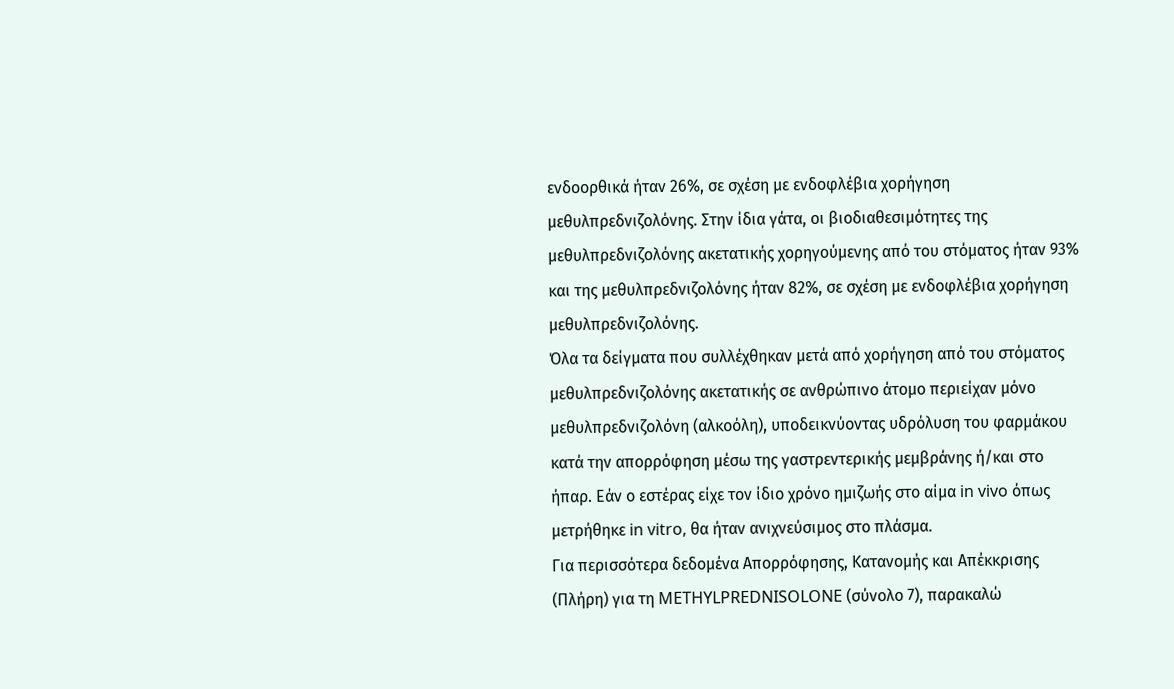ενδοορθικά ήταν 26%, σε σχέση με ενδοφλέβια χορήγηση μεθυλπρεδνιζολόνης. Στην ίδια γάτα, οι βιοδιαθεσιμότητες της μεθυλπρεδνιζολόνης ακετατικής χορηγούμενης από του στόματος ήταν 93% και της μεθυλπρεδνιζολόνης ήταν 82%, σε σχέση με ενδοφλέβια χορήγηση μεθυλπρεδνιζολόνης.
Όλα τα δείγματα που συλλέχθηκαν μετά από χορήγηση από του στόματος μεθυλπρεδνιζολόνης ακετατικής σε ανθρώπινο άτομο περιείχαν μόνο μεθυλπρεδνιζολόνη (αλκοόλη), υποδεικνύοντας υδρόλυση του φαρμάκου κατά την απορρόφηση μέσω της γαστρεντερικής μεμβράνης ή/και στο ήπαρ. Εάν ο εστέρας είχε τον ίδιο χρόνο ημιζωής στο αίμα in vivo όπως μετρήθηκε in vitro, θα ήταν ανιχνεύσιμος στο πλάσμα.
Για περισσότερα δεδομένα Απορρόφησης, Κατανομής και Απέκκρισης (Πλήρη) για τη METHYLPREDNISOLONE (σύνολο 7), παρακαλώ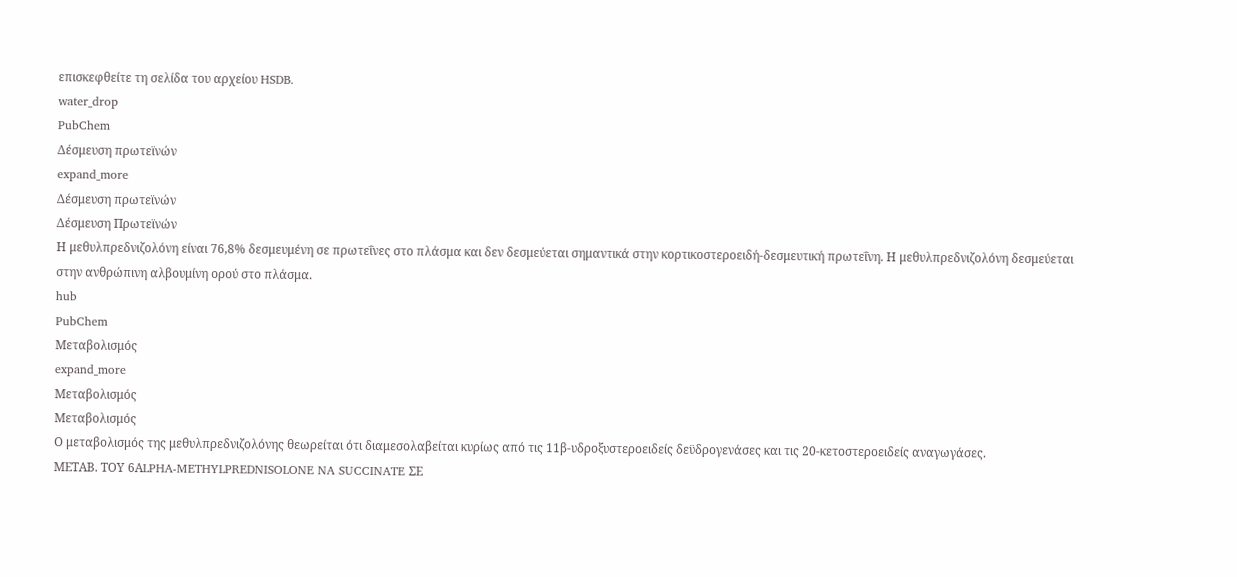επισκεφθείτε τη σελίδα του αρχείου HSDB.
water_drop
PubChem
Δέσμευση πρωτεϊνών
expand_more
Δέσμευση πρωτεϊνών
Δέσμευση Πρωτεϊνών
Η μεθυλπρεδνιζολόνη είναι 76,8% δεσμευμένη σε πρωτεΐνες στο πλάσμα και δεν δεσμεύεται σημαντικά στην κορτικοστεροειδή-δεσμευτική πρωτεΐνη. Η μεθυλπρεδνιζολόνη δεσμεύεται στην ανθρώπινη αλβουμίνη ορού στο πλάσμα.
hub
PubChem
Μεταβολισμός
expand_more
Μεταβολισμός
Μεταβολισμός
Ο μεταβολισμός της μεθυλπρεδνιζολόνης θεωρείται ότι διαμεσολαβείται κυρίως από τις 11β-υδροξυστεροειδείς δεϋδρογενάσες και τις 20-κετοστεροειδείς αναγωγάσες.
ΜΕΤΑΒ. ΤΟΥ 6ΑLPHA-METHYLPREDNISOLONE NA SUCCINATE ΣΕ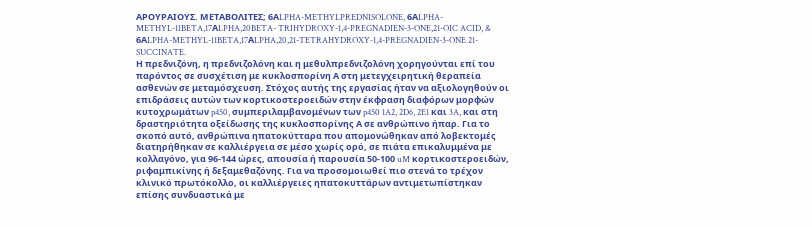ΑΡΟΥΡΑΙΟΥΣ. ΜΕΤΑΒΟΛΙΤΕΣ; 6ΑLPHA-METHYLPREDNISOLONE, 6ΑLPHA-METHYL-11BETA,17ΑLPHA,20BETA- TRIHYDROXY-1,4-PREGNADIEN-3-ONE,21-OIC ACID, & 6ΑLPHA-METHYL-11BETA,17ΑLPHA,20,21-TETRAHYDROXY-1,4-PREGNADIEN-3-ONE 21-SUCCINATE.
Η πρεδνιζόνη, η πρεδνιζολόνη και η μεθυλπρεδνιζολόνη χορηγούνται επί του παρόντος σε συσχέτιση με κυκλοσπορίνη Α στη μετεγχειρητική θεραπεία ασθενών σε μεταμόσχευση. Στόχος αυτής της εργασίας ήταν να αξιολογηθούν οι επιδράσεις αυτών των κορτικοστεροειδών στην έκφραση διαφόρων μορφών κυτοχρωμάτων p450, συμπεριλαμβανομένων των p450 1A2, 2D6, 2E1 και 3A, και στη δραστηριότητα οξείδωσης της κυκλοσπορίνης Α σε ανθρώπινο ήπαρ. Για το σκοπό αυτό, ανθρώπινα ηπατοκύτταρα που απομονώθηκαν από λοβεκτομές διατηρήθηκαν σε καλλιέργεια σε μέσο χωρίς ορό, σε πιάτα επικαλυμμένα με κολλαγόνο, για 96-144 ώρες, απουσία ή παρουσία 50-100 uM κορτικοστεροειδών, ριφαμπικίνης ή δεξαμεθαζόνης. Για να προσομοιωθεί πιο στενά το τρέχον κλινικό πρωτόκολλο, οι καλλιέργειες ηπατοκυττάρων αντιμετωπίστηκαν επίσης συνδυαστικά με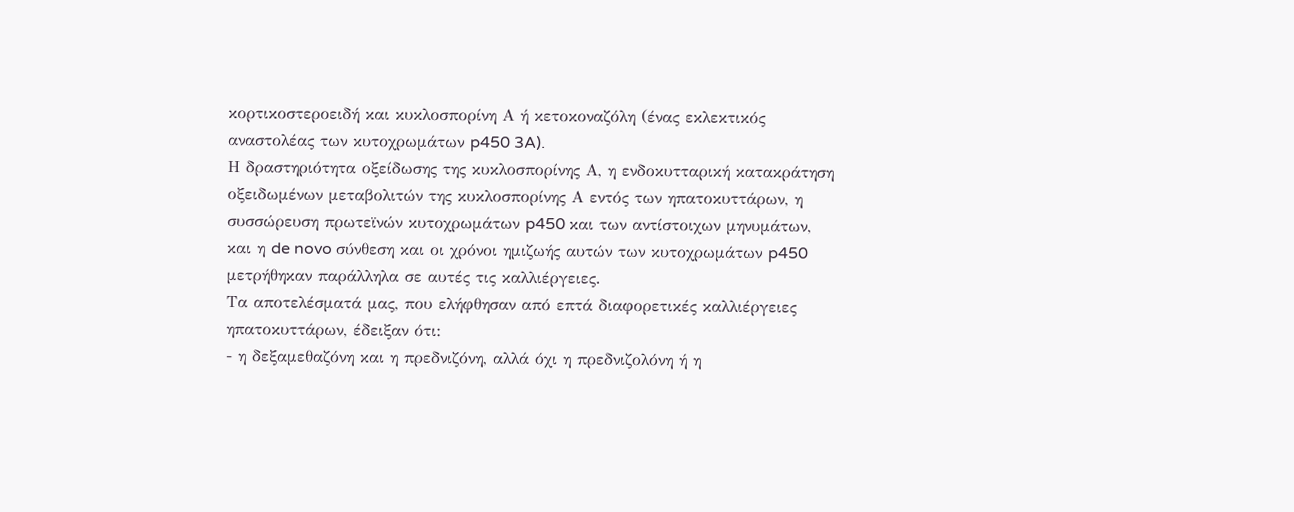κορτικοστεροειδή και κυκλοσπορίνη Α ή κετοκοναζόλη (ένας εκλεκτικός αναστολέας των κυτοχρωμάτων p450 3A).
Η δραστηριότητα οξείδωσης της κυκλοσπορίνης Α, η ενδοκυτταρική κατακράτηση οξειδωμένων μεταβολιτών της κυκλοσπορίνης Α εντός των ηπατοκυττάρων, η συσσώρευση πρωτεϊνών κυτοχρωμάτων p450 και των αντίστοιχων μηνυμάτων, και η de novo σύνθεση και οι χρόνοι ημιζωής αυτών των κυτοχρωμάτων p450 μετρήθηκαν παράλληλα σε αυτές τις καλλιέργειες.
Τα αποτελέσματά μας, που ελήφθησαν από επτά διαφορετικές καλλιέργειες ηπατοκυττάρων, έδειξαν ότι:
- η δεξαμεθαζόνη και η πρεδνιζόνη, αλλά όχι η πρεδνιζολόνη ή η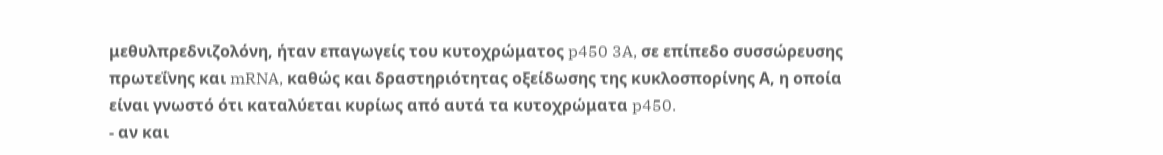μεθυλπρεδνιζολόνη, ήταν επαγωγείς του κυτοχρώματος p450 3A, σε επίπεδο συσσώρευσης πρωτεΐνης και mRNA, καθώς και δραστηριότητας οξείδωσης της κυκλοσπορίνης Α, η οποία είναι γνωστό ότι καταλύεται κυρίως από αυτά τα κυτοχρώματα p450.
- αν και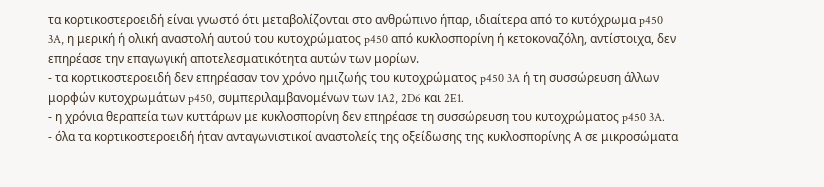τα κορτικοστεροειδή είναι γνωστό ότι μεταβολίζονται στο ανθρώπινο ήπαρ, ιδιαίτερα από το κυτόχρωμα p450 3A, η μερική ή ολική αναστολή αυτού του κυτοχρώματος p450 από κυκλοσπορίνη ή κετοκοναζόλη, αντίστοιχα, δεν επηρέασε την επαγωγική αποτελεσματικότητα αυτών των μορίων.
- τα κορτικοστεροειδή δεν επηρέασαν τον χρόνο ημιζωής του κυτοχρώματος p450 3A ή τη συσσώρευση άλλων μορφών κυτοχρωμάτων p450, συμπεριλαμβανομένων των 1A2, 2D6 και 2E1.
- η χρόνια θεραπεία των κυττάρων με κυκλοσπορίνη δεν επηρέασε τη συσσώρευση του κυτοχρώματος p450 3A.
- όλα τα κορτικοστεροειδή ήταν ανταγωνιστικοί αναστολείς της οξείδωσης της κυκλοσπορίνης Α σε μικροσώματα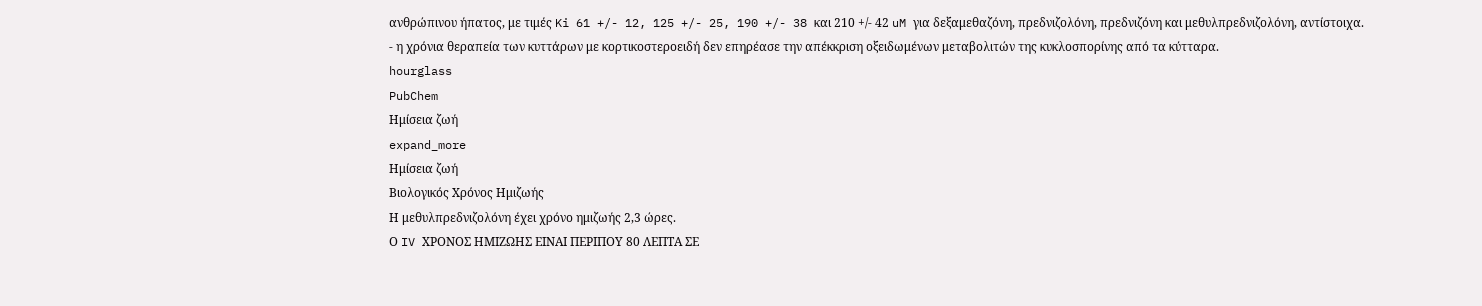ανθρώπινου ήπατος, με τιμές Ki 61 +/- 12, 125 +/- 25, 190 +/- 38 και 210 +/- 42 uM για δεξαμεθαζόνη, πρεδνιζολόνη, πρεδνιζόνη και μεθυλπρεδνιζολόνη, αντίστοιχα.
- η χρόνια θεραπεία των κυττάρων με κορτικοστεροειδή δεν επηρέασε την απέκκριση οξειδωμένων μεταβολιτών της κυκλοσπορίνης από τα κύτταρα.
hourglass
PubChem
Ημίσεια ζωή
expand_more
Ημίσεια ζωή
Βιολογικός Χρόνος Ημιζωής
Η μεθυλπρεδνιζολόνη έχει χρόνο ημιζωής 2,3 ώρες.
Ο IV ΧΡΟΝΟΣ ΗΜΙΖΩΗΣ ΕΙΝΑΙ ΠΕΡΙΠΟΥ 80 ΛΕΠΤΑ ΣΕ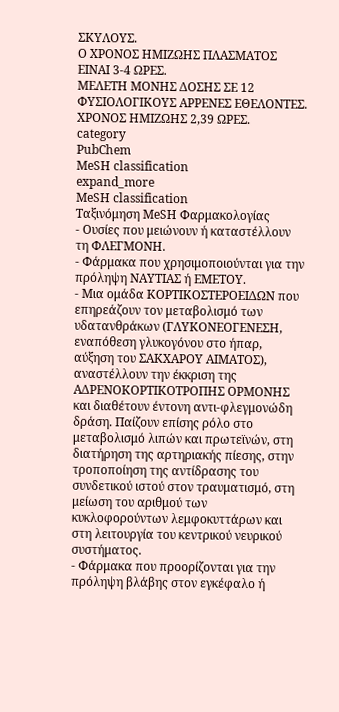ΣΚΥΛΟΥΣ.
Ο ΧΡΟΝΟΣ ΗΜΙΖΩΗΣ ΠΛΑΣΜΑΤΟΣ ΕΙΝΑΙ 3-4 ΩΡΕΣ.
ΜΕΛΕΤΗ ΜΟΝΗΣ ΔΟΣΗΣ ΣΕ 12 ΦΥΣΙΟΛΟΓΙΚΟΥΣ ΑΡΡΕΝΕΣ ΕΘΕΛΟΝΤΕΣ. ΧΡΟΝΟΣ ΗΜΙΖΩΗΣ 2,39 ΩΡΕΣ.
category
PubChem
MeSH classification
expand_more
MeSH classification
Ταξινόμηση MeSH Φαρμακολογίας
- Ουσίες που μειώνουν ή καταστέλλουν τη ΦΛΕΓΜΟΝΗ.
- Φάρμακα που χρησιμοποιούνται για την πρόληψη ΝΑΥΤΙΑΣ ή ΕΜΕΤΟΥ.
- Μια ομάδα ΚΟΡΤΙΚΟΣΤΕΡΟΕΙΔΩΝ που επηρεάζουν τον μεταβολισμό των υδατανθράκων (ΓΛΥΚΟΝΕΟΓΕΝΕΣΗ, εναπόθεση γλυκογόνου στο ήπαρ, αύξηση του ΣΑΚΧΑΡΟΥ ΑΙΜΑΤΟΣ), αναστέλλουν την έκκριση της ΑΔΡΕΝΟΚΟΡΤΙΚΟΤΡΟΠΗΣ ΟΡΜΟΝΗΣ και διαθέτουν έντονη αντι-φλεγμονώδη δράση. Παίζουν επίσης ρόλο στο μεταβολισμό λιπών και πρωτεϊνών, στη διατήρηση της αρτηριακής πίεσης, στην τροποποίηση της αντίδρασης του συνδετικού ιστού στον τραυματισμό, στη μείωση του αριθμού των κυκλοφορούντων λεμφοκυττάρων και στη λειτουργία του κεντρικού νευρικού συστήματος.
- Φάρμακα που προορίζονται για την πρόληψη βλάβης στον εγκέφαλο ή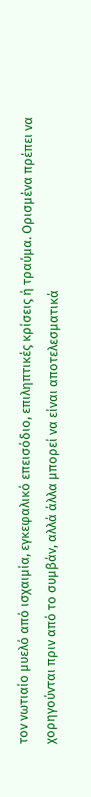τον νωτιαίο μυελό από ισχαιμία, εγκεφαλικό επεισόδιο, επιληπτικές κρίσεις ή τραύμα. Ορισμένα πρέπει να χορηγούνται πριν από το συμβάν, αλλά άλλα μπορεί να είναι αποτελεσματικά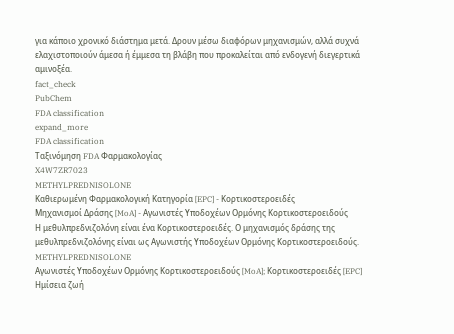για κάποιο χρονικό διάστημα μετά. Δρουν μέσω διαφόρων μηχανισμών, αλλά συχνά ελαχιστοποιούν άμεσα ή έμμεσα τη βλάβη που προκαλείται από ενδογενή διεγερτικά αμινοξέα.
fact_check
PubChem
FDA classification
expand_more
FDA classification
Ταξινόμηση FDA Φαρμακολογίας
X4W7ZR7023
METHYLPREDNISOLONE
Καθιερωμένη Φαρμακολογική Κατηγορία [EPC] - Κορτικοστεροειδές
Μηχανισμοί Δράσης [MoA] - Αγωνιστές Υποδοχέων Ορμόνης Κορτικοστεροειδούς
Η μεθυλπρεδνιζολόνη είναι ένα Κορτικοστεροειδές. Ο μηχανισμός δράσης της μεθυλπρεδνιζολόνης είναι ως Αγωνιστής Υποδοχέων Ορμόνης Κορτικοστεροειδούς.
METHYLPREDNISOLONE
Αγωνιστές Υποδοχέων Ορμόνης Κορτικοστεροειδούς [MoA]; Κορτικοστεροειδές [EPC]
Ημίσεια ζωή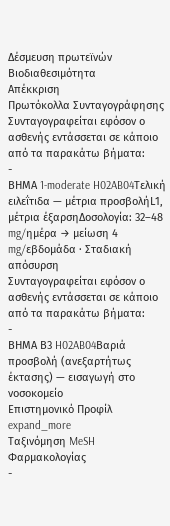Δέσμευση πρωτεϊνών
Βιοδιαθεσιμότητα
Απέκκριση
Πρωτόκολλα Συνταγογράφησης
Συνταγογραφείται εφόσον ο ασθενής εντάσσεται σε κάποιο από τα παρακάτω βήματα:
-
ΒΗΜΑ 1-moderate H02AB04Τελική ειλεΐτιδα — μέτρια προσβολήL1, μέτρια έξαρσηΔοσολογία: 32–48 mg/ημέρα → μείωση 4 mg/εβδομάδα · Σταδιακή απόσυρση
Συνταγογραφείται εφόσον ο ασθενής εντάσσεται σε κάποιο από τα παρακάτω βήματα:
-
ΒΗΜΑ Β3 H02AB04Βαριά προσβολή (ανεξαρτήτως έκτασης) — εισαγωγή στο νοσοκομείο
Επιστημονικό Προφίλ
expand_more
Ταξινόμηση MeSH Φαρμακολογίας
-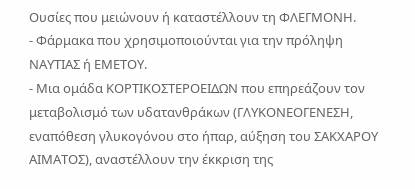Ουσίες που μειώνουν ή καταστέλλουν τη ΦΛΕΓΜΟΝΗ.
- Φάρμακα που χρησιμοποιούνται για την πρόληψη ΝΑΥΤΙΑΣ ή ΕΜΕΤΟΥ.
- Μια ομάδα ΚΟΡΤΙΚΟΣΤΕΡΟΕΙΔΩΝ που επηρεάζουν τον μεταβολισμό των υδατανθράκων (ΓΛΥΚΟΝΕΟΓΕΝΕΣΗ, εναπόθεση γλυκογόνου στο ήπαρ, αύξηση του ΣΑΚΧΑΡΟΥ ΑΙΜΑΤΟΣ), αναστέλλουν την έκκριση της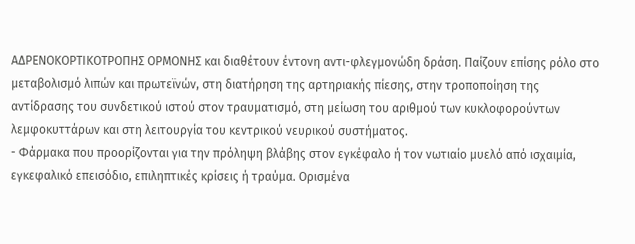ΑΔΡΕΝΟΚΟΡΤΙΚΟΤΡΟΠΗΣ ΟΡΜΟΝΗΣ και διαθέτουν έντονη αντι-φλεγμονώδη δράση. Παίζουν επίσης ρόλο στο μεταβολισμό λιπών και πρωτεϊνών, στη διατήρηση της αρτηριακής πίεσης, στην τροποποίηση της αντίδρασης του συνδετικού ιστού στον τραυματισμό, στη μείωση του αριθμού των κυκλοφορούντων λεμφοκυττάρων και στη λειτουργία του κεντρικού νευρικού συστήματος.
- Φάρμακα που προορίζονται για την πρόληψη βλάβης στον εγκέφαλο ή τον νωτιαίο μυελό από ισχαιμία, εγκεφαλικό επεισόδιο, επιληπτικές κρίσεις ή τραύμα. Ορισμένα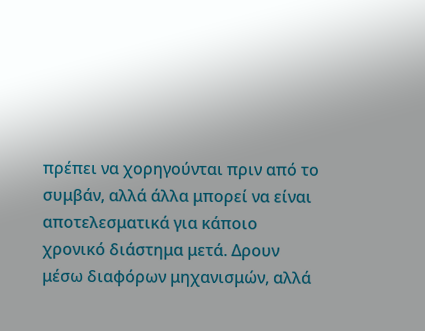πρέπει να χορηγούνται πριν από το συμβάν, αλλά άλλα μπορεί να είναι αποτελεσματικά για κάποιο χρονικό διάστημα μετά. Δρουν μέσω διαφόρων μηχανισμών, αλλά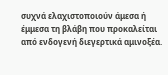συχνά ελαχιστοποιούν άμεσα ή έμμεσα τη βλάβη που προκαλείται από ενδογενή διεγερτικά αμινοξέα.